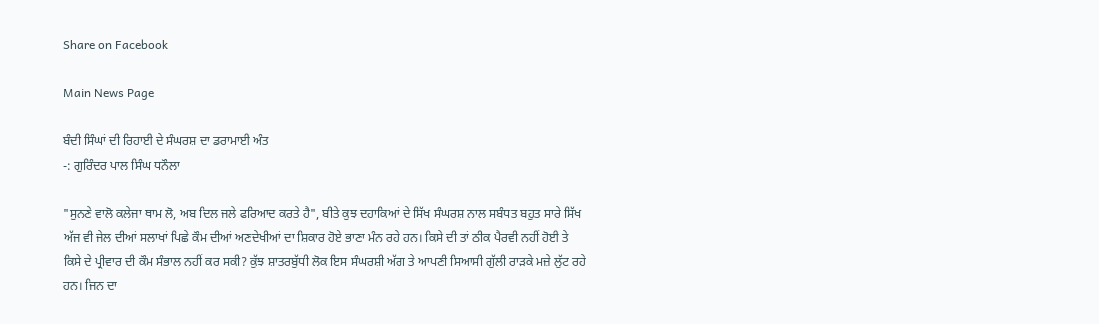Share on Facebook

Main News Page

ਬੰਦੀ ਸਿੰਘਾਂ ਦੀ ਰਿਹਾਈ ਦੇ ਸੰਘਰਸ਼ ਦਾ ਡਰਾਮਾਈ ਅੰਤ
-: ਗੁਰਿੰਦਰ ਪਾਲ ਸਿੰਘ ਧਨੌਲਾ

"ਸੁਨਣੇ ਵਾਲੋ ਕਲੇਜਾ ਥਾਮ ਲੋ, ਅਬ ਦਿਲ ਜਲੇ ਫਰਿਆਦ ਕਰਤੇ ਹੈ", ਬੀਤੇ ਕੁਝ ਦਹਾਕਿਆਂ ਦੇ ਸਿੱਖ ਸੰਘਰਸ਼ ਨਾਲ ਸਬੰਧਤ ਬਹੁਤ ਸਾਰੇ ਸਿੱਖ ਅੱਜ ਵੀ ਜੇਲ ਦੀਆਂ ਸਲਾਖਾਂ ਪਿਛੇ ਕੌਮ ਦੀਆਂ ਅਣਦੇਖੀਆਂ ਦਾ ਸ਼ਿਕਾਰ ਹੋਏ ਭਾਣਾ ਮੰਨ ਰਹੇ ਹਨ। ਕਿਸੇ ਦੀ ਤਾਂ ਠੀਕ ਪੈਰਵੀ ਨਹੀਂ ਹੋਈ ਤੇ ਕਿਸੇ ਦੇ ਪ੍ਰੀਵਾਰ ਦੀ ਕੌਮ ਸੰਭਾਲ ਨਹੀਂ ਕਰ ਸਕੀ? ਕੁੱਝ ਸ਼ਾਤਰਬੁੱਧੀ ਲੋਕ ਇਸ ਸੰਘਰਸ਼ੀ ਅੱਗ ਤੇ ਆਪਣੀ ਸਿਆਸੀ ਗੁੱਲੀ ਰਾੜਕੇ ਮਜ਼ੇ ਲੁੱਟ ਰਹੇ ਹਨ। ਜਿਨ ਦਾ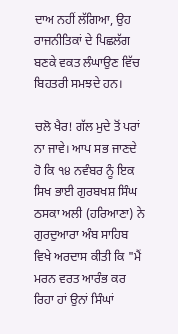ਦਾਅ ਨਹੀਂ ਲੱਗਿਆ, ਉਹ ਰਾਜਨੀਤਿਕਾਂ ਦੇ ਪਿਛਲੱਗ ਬਣਕੇ ਵਕਤ ਲੰਘਾਉਣ ਵਿੱਚ ਬਿਹਤਰੀ ਸਮਝਦੇ ਹਨ।

ਚਲੋ ਖੈਰ! ਗੱਲ ਮੁਦੇ ਤੋਂ ਪਰਾਂ ਨਾ ਜਾਵੇ। ਆਪ ਸਭ ਜਾਣਦੇ ਹੋ ਕਿ ੧੪ ਨਵੰਬਰ ਨੂੰ ਇਕ ਸਿਖ ਭਾਈ ਗੁਰਬਖਸ਼ ਸਿੰਘ ਠਸਕਾ ਅਲੀ (ਹਰਿਆਣਾ) ਨੇ ਗੁਰਦੁਆਰਾ ਅੰਬ ਸਾਹਿਬ ਵਿਖੇ ਅਰਦਾਸ ਕੀਤੀ ਕਿ "ਮੈਂ ਮਰਨ ਵਰਤ ਆਰੰਭ ਕਰ ਰਿਹਾ ਹਾਂ ਉਨਾਂ ਸਿੰਘਾਂ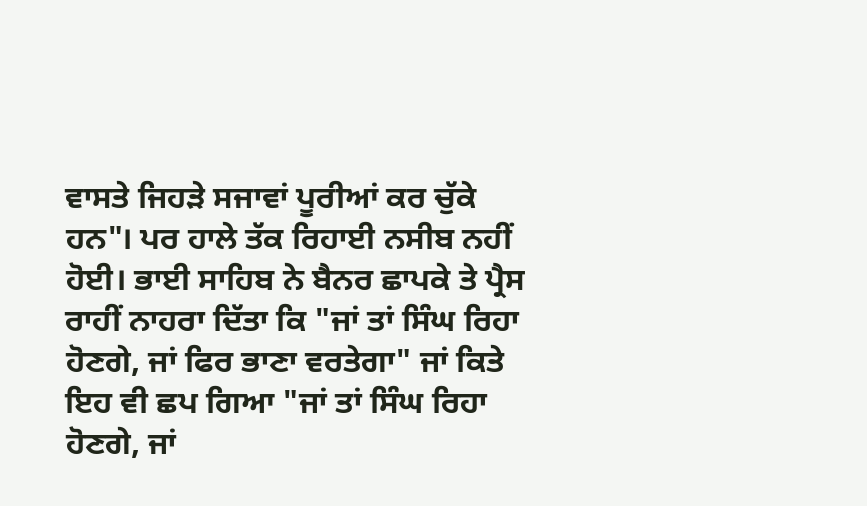ਵਾਸਤੇ ਜਿਹੜੇ ਸਜਾਵਾਂ ਪੂਰੀਆਂ ਕਰ ਚੁੱਕੇ ਹਨ"। ਪਰ ਹਾਲੇ ਤੱਕ ਰਿਹਾਈ ਨਸੀਬ ਨਹੀਂ ਹੋਈ। ਭਾਈ ਸਾਹਿਬ ਨੇ ਬੈਨਰ ਛਾਪਕੇ ਤੇ ਪ੍ਰੈਸ ਰਾਹੀਂ ਨਾਹਰਾ ਦਿੱਤਾ ਕਿ "ਜਾਂ ਤਾਂ ਸਿੰਘ ਰਿਹਾ ਹੋਣਗੇ, ਜਾਂ ਫਿਰ ਭਾਣਾ ਵਰਤੇਗਾ" ਜਾਂ ਕਿਤੇ ਇਹ ਵੀ ਛਪ ਗਿਆ "ਜਾਂ ਤਾਂ ਸਿੰਘ ਰਿਹਾ ਹੋਣਗੇ, ਜਾਂ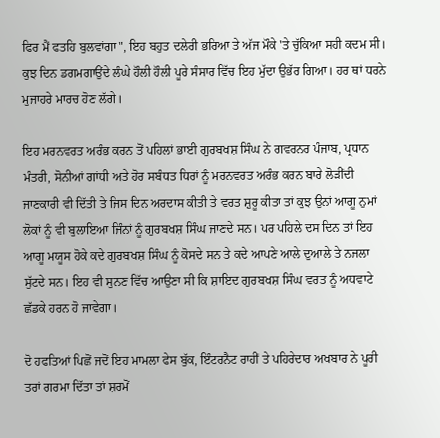ਫਿਰ ਮੈਂ ਫਤਹਿ ਬੁਲਵਾਂਗਾ", ਇਹ ਬਹੁਤ ਦਲੇਰੀ ਭਰਿਆ ਤੇ ਅੱਜ ਮੌਕੇ 'ਤੇ ਚੁੱਕਿਆ ਸਹੀ ਕਦਮ ਸੀ। ਕੁਝ ਦਿਨ ਡਗਮਗਾਉਂਦੇ ਲੰਘੇ ਹੌਲੀ ਹੌਲੀ ਪੂਰੇ ਸੰਸਾਰ ਵਿੱਚ ਇਹ ਮੁੱਦਾ ਉਭੱਰ ਗਿਆ। ਹਰ ਥਾਂ ਧਰਨੇ ਮੁਜਾਹਰੇ ਮਾਰਚ ਹੋਣ ਲੱਗੇ।

ਇਹ ਮਰਨਵਰਤ ਅਰੰਭ ਕਰਨ ਤੋਂ ਪਹਿਲਾਂ ਭਾਈ ਗੁਰਬਖਸ਼ ਸਿੰਘ ਨੇ ਗਵਰਨਰ ਪੰਜਾਬ, ਪ੍ਰਧਾਨ ਮੰਤਰੀ, ਸੋਨੀਆਂ ਗਾਂਧੀ ਅਤੇ ਹੋਰ ਸਬੰਧਤ ਧਿਰਾਂ ਨੂੰ ਮਰਨਵਰਤ ਅਰੰਭ ਕਰਨ ਬਾਰੇ ਲੋੜੀਂਦੀ ਜਾਣਕਾਰੀ ਵੀ ਦਿੱਤੀ ਤੇ ਜਿਸ ਦਿਨ ਅਰਦਾਸ ਕੀਤੀ ਤੇ ਵਰਤ ਸ਼ੁਰੂ ਕੀਤਾ ਤਾਂ ਕੁਝ ਉਨਾਂ ਆਗੂ ਨੁਮਾਂ ਲੋਕਾਂ ਨੂੰ ਵੀ ਬੁਲਾਇਆ ਜਿੰਨਾਂ ਨੂੰ ਗੁਰਬਖਸ਼ ਸਿੰਘ ਜਾਣਦੇ ਸਨ। ਪਰ ਪਹਿਲੇ ਦਸ ਦਿਨ ਤਾਂ ਇਹ ਆਗੂ ਮਯੂਸ ਹੋਕੇ ਕਦੇ ਗੁਰਬਖਸ਼ ਸਿੰਘ ਨੂੰ ਕੋਸਦੇ ਸਨ ਤੇ ਕਦੇ ਆਪਣੇ ਆਲੇ ਦੁਆਲੇ ਤੇ ਨਜਲਾ ਸੁੱਟਦੇ ਸਨ। ਇਹ ਵੀ ਸੁਨਣ ਵਿੱਚ ਆਉਣਾ ਸੀ ਕਿ ਸ਼ਾਇਦ ਗੁਰਬਖਸ਼ ਸਿੰਘ ਵਰਤ ਨੂੰ ਅਧਵਾਟੇ ਛੱਡਕੇ ਹਰਨ ਹੋ ਜਾਵੇਗਾ।

ਦੋ ਹਫਤਿਆਂ ਪਿਛੋਂ ਜਦੋਂ ਇਹ ਮਾਮਲਾ ਫੇਸ ਬੁੱਕ, ਇੰਟਰਨੈਟ ਰਾਹੀਂ ਤੇ ਪਹਿਰੇਦਾਰ ਅਖਬਾਰ ਨੇ ਪੂਰੀ ਤਰਾਂ ਗਰਮਾ ਦਿੱਤਾ ਤਾਂ ਸ਼ਰਮੋਂ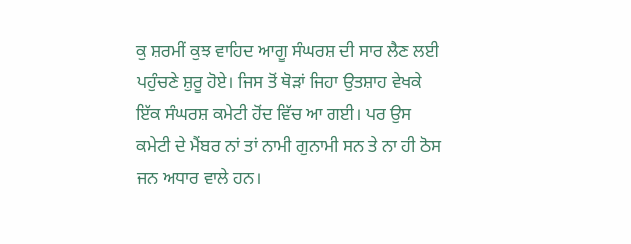ਕੁ ਸ਼ਰਮੀਂ ਕੁਝ ਵਾਹਿਦ ਆਗੂ ਸੰਘਰਸ਼ ਦੀ ਸਾਰ ਲੈਣ ਲਈ ਪਹੁੰਚਣੇ ਸ਼ੁਰੂ ਹੋਏ। ਜਿਸ ਤੋਂ ਥੋੜਾਂ ਜਿਹਾ ਉਤਸ਼ਾਹ ਵੇਖਕੇ ਇੱਕ ਸੰਘਰਸ਼ ਕਮੇਟੀ ਹੋਂਦ ਵਿੱਚ ਆ ਗਈ। ਪਰ ਉਸ ਕਮੇਟੀ ਦੇ ਮੈਂਬਰ ਨਾਂ ਤਾਂ ਨਾਮੀ ਗੁਨਾਮੀ ਸਨ ਤੇ ਨਾ ਹੀ ਠੋਸ ਜਨ ਅਧਾਰ ਵਾਲੇ ਹਨ।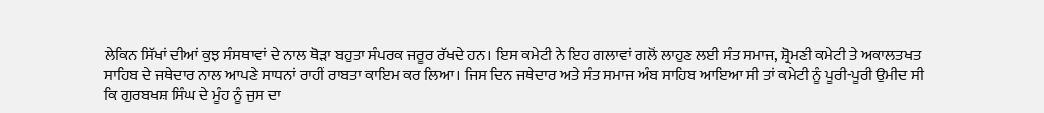ਲੇਕਿਨ ਸਿੱਖਾਂ ਦੀਆਂ ਕੁਝ ਸੰਸਥਾਵਾਂ ਦੇ ਨਾਲ ਥੋੜਾ ਬਹੁਤਾ ਸੰਪਰਕ ਜਰੂਰ ਰੱਖਦੇ ਹਨ। ਇਸ ਕਮੇਟੀ ਨੇ ਇਹ ਗਲਾਵਾਂ ਗਲੋਂ ਲਾਹੁਣ ਲਈ ਸੰਤ ਸਮਾਜ, ਸ਼੍ਰੋਮਣੀ ਕਮੇਟੀ ਤੇ ਅਕਾਲਤਖਤ ਸਾਹਿਬ ਦੇ ਜਥੇਦਾਰ ਨਾਲ ਆਪਣੇ ਸਾਧਨਾਂ ਰਾਹੀਂ ਰਾਬਤਾ ਕਾਇਮ ਕਰ ਲਿਆ। ਜਿਸ ਦਿਨ ਜਥੇਦਾਰ ਅਤੇ ਸੰਤ ਸਮਾਜ ਅੰਬ ਸਾਹਿਬ ਆਇਆ ਸੀ ਤਾਂ ਕਮੇਟੀ ਨੂੰ ਪੂਰੀ-ਪੂਰੀ ਉਮੀਦ ਸੀ ਕਿ ਗੁਰਬਖਸ਼ ਸਿੰਘ ਦੇ ਮੂੰਹ ਨੂੰ ਜੁਸ ਦਾ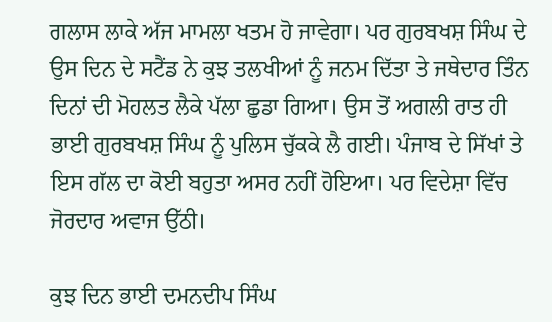ਗਲਾਸ ਲਾਕੇ ਅੱਜ ਮਾਮਲਾ ਖਤਮ ਹੋ ਜਾਵੇਗਾ। ਪਰ ਗੁਰਬਖਸ਼ ਸਿੰਘ ਦੇ ਉਸ ਦਿਨ ਦੇ ਸਟੈਂਡ ਨੇ ਕੁਝ ਤਲਖੀਆਂ ਨੂੰ ਜਨਮ ਦਿੱਤਾ ਤੇ ਜਥੇਦਾਰ ਤਿੰਨ ਦਿਨਾਂ ਦੀ ਮੋਹਲਤ ਲੈਕੇ ਪੱਲਾ ਛੁਡਾ ਗਿਆ। ਉਸ ਤੋਂ ਅਗਲੀ ਰਾਤ ਹੀ ਭਾਈ ਗੁਰਬਖਸ਼ ਸਿੰਘ ਨੂੰ ਪੁਲਿਸ ਚੁੱਕਕੇ ਲੈ ਗਈ। ਪੰਜਾਬ ਦੇ ਸਿੱਖਾਂ ਤੇ ਇਸ ਗੱਲ ਦਾ ਕੋਈ ਬਹੁਤਾ ਅਸਰ ਨਹੀਂ ਹੋਇਆ। ਪਰ ਵਿਦੇਸ਼ਾ ਵਿੱਚ ਜੋਰਦਾਰ ਅਵਾਜ ਉੱਠੀ।

ਕੁਝ ਦਿਨ ਭਾਈ ਦਮਨਦੀਪ ਸਿੰਘ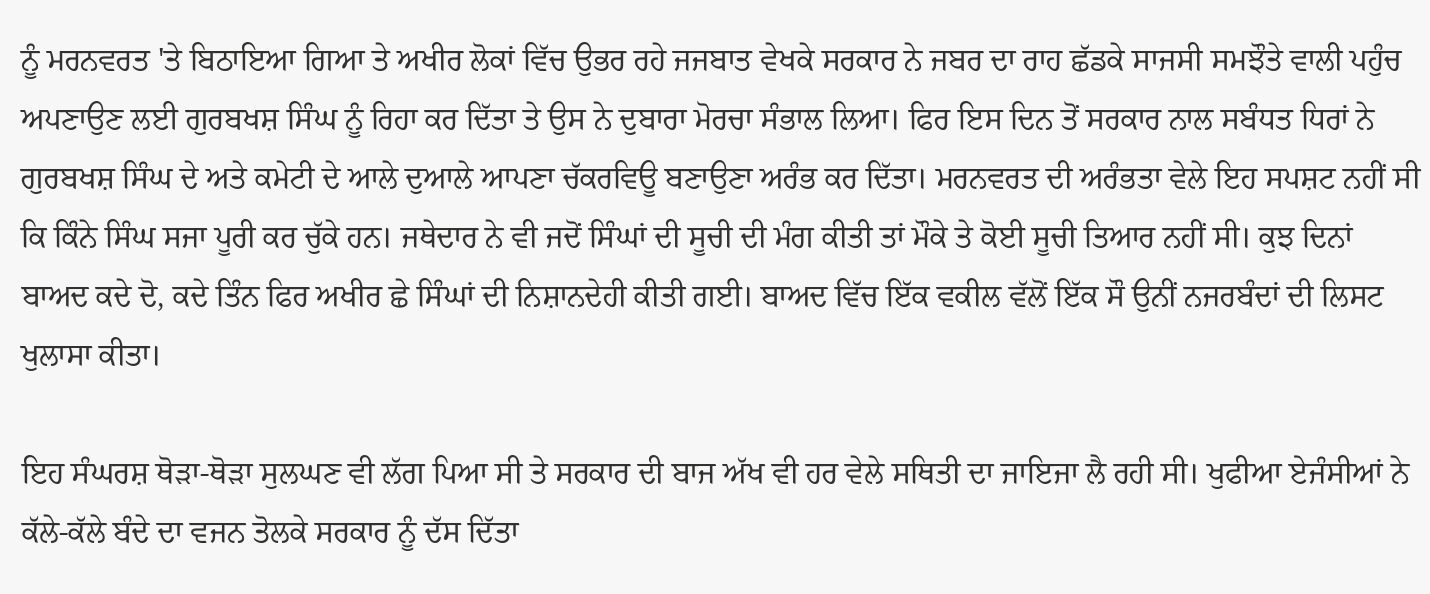ਨੂੰ ਮਰਨਵਰਤ 'ਤੇ ਬਿਠਾਇਆ ਗਿਆ ਤੇ ਅਖੀਰ ਲੋਕਾਂ ਵਿੱਚ ਉਭਰ ਰਹੇ ਜਜਬਾਤ ਵੇਖਕੇ ਸਰਕਾਰ ਨੇ ਜਬਰ ਦਾ ਰਾਹ ਛੱਡਕੇ ਸਾਜਸੀ ਸਮਝੌਤੇ ਵਾਲੀ ਪਹੁੰਚ ਅਪਣਾਉਣ ਲਈ ਗੁਰਬਖਸ਼ ਸਿੰਘ ਨੂੰ ਰਿਹਾ ਕਰ ਦਿੱਤਾ ਤੇ ਉਸ ਨੇ ਦੁਬਾਰਾ ਮੋਰਚਾ ਸੰਭਾਲ ਲਿਆ। ਫਿਰ ਇਸ ਦਿਨ ਤੋਂ ਸਰਕਾਰ ਨਾਲ ਸਬੰਧਤ ਧਿਰਾਂ ਨੇ ਗੁਰਬਖਸ਼ ਸਿੰਘ ਦੇ ਅਤੇ ਕਮੇਟੀ ਦੇ ਆਲੇ ਦੁਆਲੇ ਆਪਣਾ ਚੱਕਰਵਿਊ ਬਣਾਉਣਾ ਅਰੰਭ ਕਰ ਦਿੱਤਾ। ਮਰਨਵਰਤ ਦੀ ਅਰੰਭਤਾ ਵੇਲੇ ਇਹ ਸਪਸ਼ਟ ਨਹੀਂ ਸੀ ਕਿ ਕਿੰਨੇ ਸਿੰਘ ਸਜਾ ਪੂਰੀ ਕਰ ਚੁੱਕੇ ਹਨ। ਜਥੇਦਾਰ ਨੇ ਵੀ ਜਦੋਂ ਸਿੰਘਾਂ ਦੀ ਸੂਚੀ ਦੀ ਮੰਗ ਕੀਤੀ ਤਾਂ ਮੌਕੇ ਤੇ ਕੋਈ ਸੂਚੀ ਤਿਆਰ ਨਹੀਂ ਸੀ। ਕੁਝ ਦਿਨਾਂ ਬਾਅਦ ਕਦੇ ਦੋ, ਕਦੇ ਤਿੰਨ ਫਿਰ ਅਖੀਰ ਛੇ ਸਿੰਘਾਂ ਦੀ ਨਿਸ਼ਾਨਦੇਹੀ ਕੀਤੀ ਗਈ। ਬਾਅਦ ਵਿੱਚ ਇੱਕ ਵਕੀਲ ਵੱਲੋਂ ਇੱਕ ਸੌ ਉਨੀਂ ਨਜਰਬੰਦਾਂ ਦੀ ਲਿਸਟ ਖੁਲਾਸਾ ਕੀਤਾ।

ਇਹ ਸੰਘਰਸ਼ ਥੋੜਾ-ਥੋੜਾ ਸੁਲਘਣ ਵੀ ਲੱਗ ਪਿਆ ਸੀ ਤੇ ਸਰਕਾਰ ਦੀ ਬਾਜ ਅੱਖ ਵੀ ਹਰ ਵੇਲੇ ਸਥਿਤੀ ਦਾ ਜਾਇਜਾ ਲੈ ਰਹੀ ਸੀ। ਖੁਫੀਆ ਏਜੰਸੀਆਂ ਨੇ ਕੱਲੇ-ਕੱਲੇ ਬੰਦੇ ਦਾ ਵਜਨ ਤੋਲਕੇ ਸਰਕਾਰ ਨੂੰ ਦੱਸ ਦਿੱਤਾ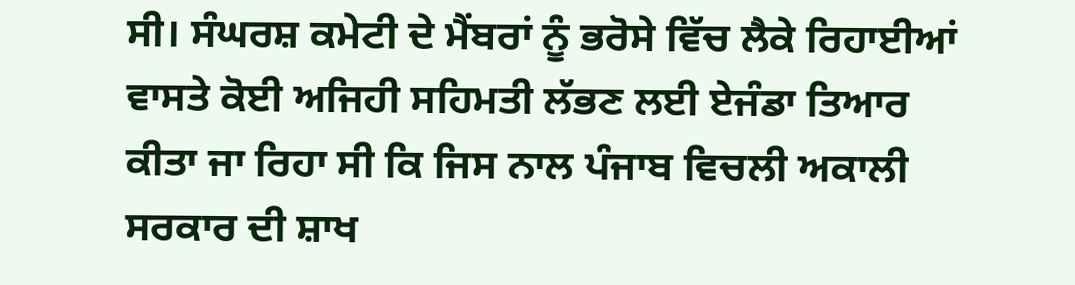ਸੀ। ਸੰਘਰਸ਼ ਕਮੇਟੀ ਦੇ ਮੈਂਬਰਾਂ ਨੂੰ ਭਰੋਸੇ ਵਿੱਚ ਲੈਕੇ ਰਿਹਾਈਆਂ ਵਾਸਤੇ ਕੋਈ ਅਜਿਹੀ ਸਹਿਮਤੀ ਲੱਭਣ ਲਈ ਏਜੰਡਾ ਤਿਆਰ ਕੀਤਾ ਜਾ ਰਿਹਾ ਸੀ ਕਿ ਜਿਸ ਨਾਲ ਪੰਜਾਬ ਵਿਚਲੀ ਅਕਾਲੀ ਸਰਕਾਰ ਦੀ ਸ਼ਾਖ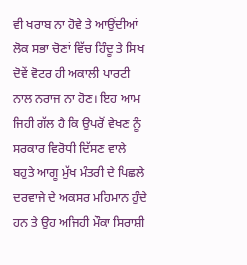ਵੀ ਖਰਾਬ ਨਾ ਹੋਵੇ ਤੇ ਆਉਂਦੀਆਂ ਲੋਕ ਸਭਾ ਚੋਣਾਂ ਵਿੱਚ ਹਿੰਦੂ ਤੇ ਸਿਖ ਦੋਵੇਂ ਵੋਟਰ ਹੀ ਅਕਾਲੀ ਪਾਰਟੀ ਨਾਲ ਨਰਾਜ ਨਾ ਹੋਣ। ਇਹ ਆਮ ਜਿਹੀ ਗੱਲ ਹੈ ਕਿ ਉਪਰੋਂ ਵੇਖਣ ਨੂੰ ਸਰਕਾਰ ਵਿਰੋਧੀ ਦਿੱਸਣ ਵਾਲੇ ਬਹੁਤੇ ਆਗੂ ਮੁੱਖ ਮੰਤਰੀ ਦੇ ਪਿਛਲੇ ਦਰਵਾਜੇ ਦੇ ਅਕਸਰ ਮਹਿਮਾਨ ਹੁੰਦੇ ਹਨ ਤੇ ਉਹ ਅਜਿਹੀ ਮੌਕਾ ਸਿਰਾਸ਼ੀ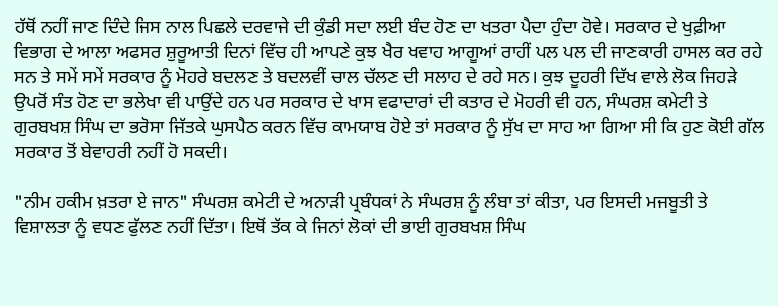ਹੱਥੋਂ ਨਹੀਂ ਜਾਣ ਦਿੰਦੇ ਜਿਸ ਨਾਲ ਪਿਛਲੇ ਦਰਵਾਜੇ ਦੀ ਕੁੰਡੀ ਸਦਾ ਲਈ ਬੰਦ ਹੋਣ ਦਾ ਖਤਰਾ ਪੈਦਾ ਹੁੰਦਾ ਹੋਵੇ। ਸਰਕਾਰ ਦੇ ਖੁਫ਼ੀਆ ਵਿਭਾਗ ਦੇ ਆਲਾ ਅਫਸਰ ਸ਼ੁਰੂਆਤੀ ਦਿਨਾਂ ਵਿੱਚ ਹੀ ਆਪਣੇ ਕੁਝ ਖੈਰ ਖਵਾਹ ਆਗੂਆਂ ਰਾਹੀਂ ਪਲ ਪਲ ਦੀ ਜਾਣਕਾਰੀ ਹਾਸਲ ਕਰ ਰਹੇ ਸਨ ਤੇ ਸਮੇਂ ਸਮੇਂ ਸਰਕਾਰ ਨੂੰ ਮੋਹਰੇ ਬਦਲਣ ਤੇ ਬਦਲਵੀਂ ਚਾਲ ਚੱਲਣ ਦੀ ਸਲਾਹ ਦੇ ਰਹੇ ਸਨ। ਕੁਝ ਦੂਹਰੀ ਦਿੱਖ ਵਾਲੇ ਲੋਕ ਜਿਹੜੇ ਉਪਰੋਂ ਸੰਤ ਹੋਣ ਦਾ ਭਲੇਖਾ ਵੀ ਪਾਉਂਦੇ ਹਨ ਪਰ ਸਰਕਾਰ ਦੇ ਖਾਸ ਵਫਾਦਾਰਾਂ ਦੀ ਕਤਾਰ ਦੇ ਮੋਹਰੀ ਵੀ ਹਨ, ਸੰਘਰਸ਼ ਕਮੇਟੀ ਤੇ ਗੁਰਬਖਸ਼ ਸਿੰਘ ਦਾ ਭਰੋਸਾ ਜਿੱਤਕੇ ਘੁਸਪੈਠ ਕਰਨ ਵਿੱਚ ਕਾਮਯਾਬ ਹੋਏ ਤਾਂ ਸਰਕਾਰ ਨੂੰ ਸੁੱਖ ਦਾ ਸਾਹ ਆ ਗਿਆ ਸੀ ਕਿ ਹੁਣ ਕੋਈ ਗੱਲ ਸਰਕਾਰ ਤੋਂ ਬੇਵਾਹਰੀ ਨਹੀਂ ਹੋ ਸਕਦੀ।

"ਨੀਮ ਹਕੀਮ ਖ਼ਤਰਾ ਏ ਜਾਨ" ਸੰਘਰਸ਼ ਕਮੇਟੀ ਦੇ ਅਨਾੜੀ ਪ੍ਰਬੰਧਕਾਂ ਨੇ ਸੰਘਰਸ਼ ਨੂੰ ਲੰਬਾ ਤਾਂ ਕੀਤਾ, ਪਰ ਇਸਦੀ ਮਜਬੂਤੀ ਤੇ ਵਿਸ਼ਾਲਤਾ ਨੂੰ ਵਧਣ ਫੁੱਲਣ ਨਹੀਂ ਦਿੱਤਾ। ਇਥੋਂ ਤੱਕ ਕੇ ਜਿਨਾਂ ਲੋਕਾਂ ਦੀ ਭਾਈ ਗੁਰਬਖਸ਼ ਸਿੰਘ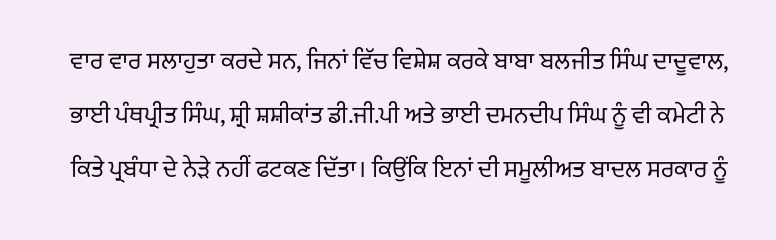ਵਾਰ ਵਾਰ ਸਲਾਹੁਤਾ ਕਰਦੇ ਸਨ, ਜਿਨਾਂ ਵਿੱਚ ਵਿਸ਼ੇਸ਼ ਕਰਕੇ ਬਾਬਾ ਬਲਜੀਤ ਸਿੰਘ ਦਾਦੂਵਾਲ, ਭਾਈ ਪੰਥਪ੍ਰੀਤ ਸਿੰਘ, ਸ਼੍ਰੀ ਸ਼ਸ਼ੀਕਾਂਤ ਡੀ.ਜੀ.ਪੀ ਅਤੇ ਭਾਈ ਦਮਨਦੀਪ ਸਿੰਘ ਨੂੰ ਵੀ ਕਮੇਟੀ ਨੇ ਕਿਤੇ ਪ੍ਰਬੰਧਾ ਦੇ ਨੇੜੇ ਨਹੀਂ ਫਟਕਣ ਦਿੱਤਾ। ਕਿਉਂਕਿ ਇਨਾਂ ਦੀ ਸਮੂਲੀਅਤ ਬਾਦਲ ਸਰਕਾਰ ਨੂੰ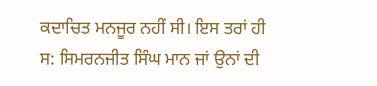ਕਦਾਚਿਤ ਮਨਜੂਰ ਨਹੀਂ ਸੀ। ਇਸ ਤਰਾਂ ਹੀ ਸ: ਸਿਮਰਨਜੀਤ ਸਿੰਘ ਮਾਨ ਜਾਂ ਉਨਾਂ ਦੀ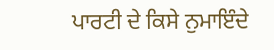ਪਾਰਟੀ ਦੇ ਕਿਸੇ ਨੁਮਾਇੰਦੇ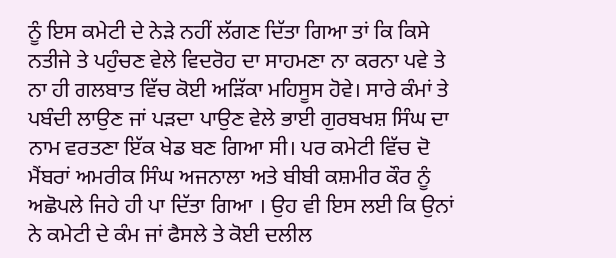ਨੂੰ ਇਸ ਕਮੇਟੀ ਦੇ ਨੇੜੇ ਨਹੀਂ ਲੱਗਣ ਦਿੱਤਾ ਗਿਆ ਤਾਂ ਕਿ ਕਿਸੇ ਨਤੀਜੇ ਤੇ ਪਹੁੰਚਣ ਵੇਲੇ ਵਿਦਰੋਹ ਦਾ ਸਾਹਮਣਾ ਨਾ ਕਰਨਾ ਪਵੇ ਤੇ ਨਾ ਹੀ ਗਲਬਾਤ ਵਿੱਚ ਕੋਈ ਅੜਿੱਕਾ ਮਹਿਸੂਸ ਹੋਵੇ। ਸਾਰੇ ਕੰਮਾਂ ਤੇ ਪਬੰਦੀ ਲਾਉਣ ਜਾਂ ਪੜਦਾ ਪਾਉਣ ਵੇਲੇ ਭਾਈ ਗੁਰਬਖਸ਼ ਸਿੰਘ ਦਾ ਨਾਮ ਵਰਤਣਾ ਇੱਕ ਖੇਡ ਬਣ ਗਿਆ ਸੀ। ਪਰ ਕਮੇਟੀ ਵਿੱਚ ਦੋ ਮੈਂਬਰਾਂ ਅਮਰੀਕ ਸਿੰਘ ਅਜਨਾਲਾ ਅਤੇ ਬੀਬੀ ਕਸ਼ਮੀਰ ਕੌਰ ਨੂੰ ਅਛੋਪਲੇ ਜਿਹੇ ਹੀ ਪਾ ਦਿੱਤਾ ਗਿਆ । ਉਹ ਵੀ ਇਸ ਲਈ ਕਿ ਉਨਾਂ ਨੇ ਕਮੇਟੀ ਦੇ ਕੰਮ ਜਾਂ ਫੈਸਲੇ ਤੇ ਕੋਈ ਦਲੀਲ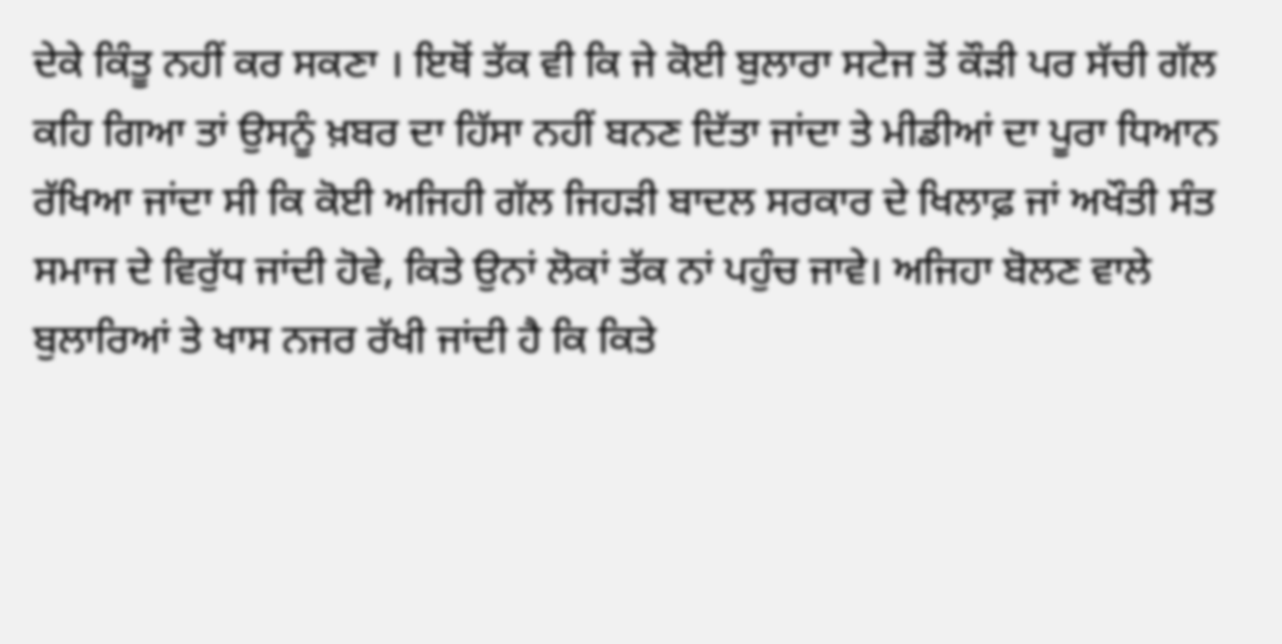ਦੇਕੇ ਕਿੰਤੂ ਨਹੀਂ ਕਰ ਸਕਣਾ । ਇਥੋਂ ਤੱਕ ਵੀ ਕਿ ਜੇ ਕੋਈ ਬੁਲਾਰਾ ਸਟੇਜ ਤੋਂ ਕੌੜੀ ਪਰ ਸੱਚੀ ਗੱਲ ਕਹਿ ਗਿਆ ਤਾਂ ਉਸਨੂੰ ਖ਼ਬਰ ਦਾ ਹਿੱਸਾ ਨਹੀਂ ਬਨਣ ਦਿੱਤਾ ਜਾਂਦਾ ਤੇ ਮੀਡੀਆਂ ਦਾ ਪੂਰਾ ਧਿਆਨ ਰੱਖਿਆ ਜਾਂਦਾ ਸੀ ਕਿ ਕੋਈ ਅਜਿਹੀ ਗੱਲ ਜਿਹੜੀ ਬਾਦਲ ਸਰਕਾਰ ਦੇ ਖਿਲਾਫ਼ ਜਾਂ ਅਖੌਤੀ ਸੰਤ ਸਮਾਜ ਦੇ ਵਿਰੁੱਧ ਜਾਂਦੀ ਹੋਵੇ, ਕਿਤੇ ਉਨਾਂ ਲੋਕਾਂ ਤੱਕ ਨਾਂ ਪਹੁੰਚ ਜਾਵੇ। ਅਜਿਹਾ ਬੋਲਣ ਵਾਲੇ ਬੁਲਾਰਿਆਂ ਤੇ ਖਾਸ ਨਜਰ ਰੱਖੀ ਜਾਂਦੀ ਹੈ ਕਿ ਕਿਤੇ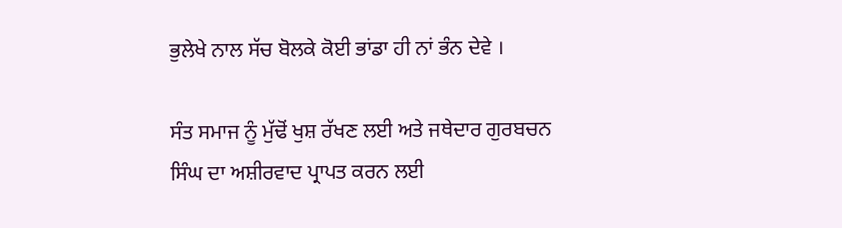ਭੁਲੇਖੇ ਨਾਲ ਸੱਚ ਬੋਲਕੇ ਕੋਈ ਭਾਂਡਾ ਹੀ ਨਾਂ ਭੰਨ ਦੇਵੇ ।

ਸੰਤ ਸਮਾਜ ਨੂੰ ਮੁੱਢੋਂ ਖੁਸ਼ ਰੱਖਣ ਲਈ ਅਤੇ ਜਥੇਦਾਰ ਗੁਰਬਚਨ ਸਿੰਘ ਦਾ ਅਸ਼ੀਰਵਾਦ ਪ੍ਰਾਪਤ ਕਰਨ ਲਈ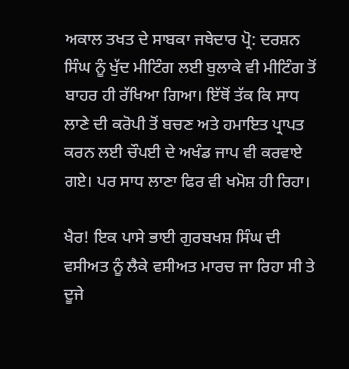ਅਕਾਲ ਤਖਤ ਦੇ ਸਾਬਕਾ ਜਥੇਦਾਰ ਪ੍ਰੋ: ਦਰਸ਼ਨ ਸਿੰਘ ਨੂੰ ਖੁੱਦ ਮੀਟਿੰਗ ਲਈ ਬੁਲਾਕੇ ਵੀ ਮੀਟਿੰਗ ਤੋਂ ਬਾਹਰ ਹੀ ਰੱਖਿਆ ਗਿਆ। ਇੱਥੋਂ ਤੱਕ ਕਿ ਸਾਧ ਲਾਣੇ ਦੀ ਕਰੋਪੀ ਤੋਂ ਬਚਣ ਅਤੇ ਹਮਾਇਤ ਪ੍ਰਾਪਤ ਕਰਨ ਲਈ ਚੌਪਈ ਦੇ ਅਖੰਡ ਜਾਪ ਵੀ ਕਰਵਾਏ ਗਏ। ਪਰ ਸਾਧ ਲਾਣਾ ਫਿਰ ਵੀ ਖਮੋਸ਼ ਹੀ ਰਿਹਾ।

ਖੈਰ! ਇਕ ਪਾਸੇ ਭਾਈ ਗੁਰਬਖਸ਼ ਸਿੰਘ ਦੀ ਵਸੀਅਤ ਨੂੰ ਲੈਕੇ ਵਸੀਅਤ ਮਾਰਚ ਜਾ ਰਿਹਾ ਸੀ ਤੇ ਦੂਜੇ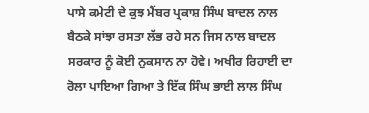ਪਾਸੇ ਕਮੇਟੀ ਦੇ ਕੁਝ ਮੈਂਬਰ ਪ੍ਰਕਾਸ਼ ਸਿੰਘ ਬਾਦਲ ਨਾਲ ਬੈਠਕੇ ਸਾਂਝਾ ਰਸਤਾ ਲੱਭ ਰਹੇ ਸਨ ਜਿਸ ਨਾਲ ਬਾਦਲ ਸਰਕਾਰ ਨੂੰ ਕੋਈ ਨੁਕਸਾਨ ਨਾ ਹੋਵੇ। ਅਖੀਰ ਰਿਹਾਈ ਦਾ ਰੋਲਾ ਪਾਇਆ ਗਿਆ ਤੇ ਇੱਕ ਸਿੰਘ ਭਾਈ ਲਾਲ ਸਿੰਘ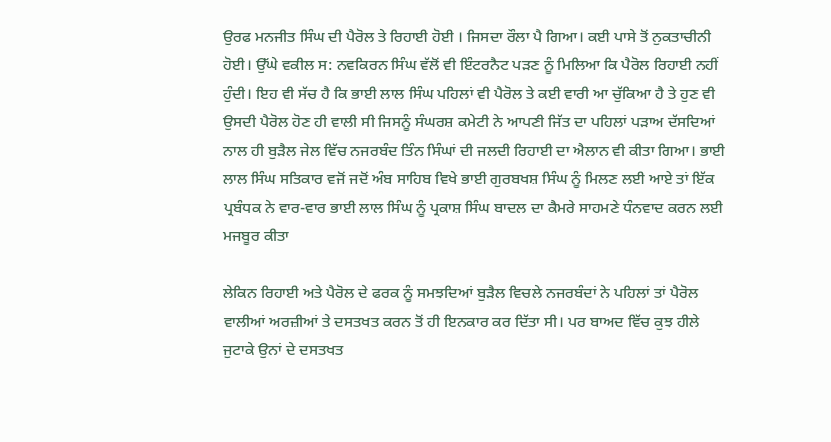ਉਰਫ ਮਨਜੀਤ ਸਿੰਘ ਦੀ ਪੈਰੋਲ ਤੇ ਰਿਹਾਈ ਹੋਈ । ਜਿਸਦਾ ਰੌਲਾ ਪੈ ਗਿਆ। ਕਈ ਪਾਸੇ ਤੋਂ ਨੁਕਤਾਚੀਨੀ ਹੋਈ। ਉੱਘੇ ਵਕੀਲ ਸ: ਨਵਕਿਰਨ ਸਿੰਘ ਵੱਲੋਂ ਵੀ ਇੰਟਰਨੈਟ ਪੜਣ ਨੂੰ ਮਿਲਿਆ ਕਿ ਪੈਰੋਲ ਰਿਹਾਈ ਨਹੀਂ ਹੁੰਦੀ। ਇਹ ਵੀ ਸੱਚ ਹੈ ਕਿ ਭਾਈ ਲਾਲ ਸਿੰਘ ਪਹਿਲਾਂ ਵੀ ਪੈਰੋਲ ਤੇ ਕਈ ਵਾਰੀ ਆ ਚੁੱਕਿਆ ਹੈ ਤੇ ਹੁਣ ਵੀ ਉਸਦੀ ਪੈਰੋਲ ਹੋਣ ਹੀ ਵਾਲੀ ਸੀ ਜਿਸਨੂੰ ਸੰਘਰਸ਼ ਕਮੇਟੀ ਨੇ ਆਪਣੀ ਜਿੱਤ ਦਾ ਪਹਿਲਾਂ ਪੜਾਅ ਦੱਸਦਿਆਂ ਨਾਲ ਹੀ ਬੁੜੈਲ ਜੇਲ ਵਿੱਚ ਨਜਰਬੰਦ ਤਿੰਨ ਸਿੰਘਾਂ ਦੀ ਜਲਦੀ ਰਿਹਾਈ ਦਾ ਐਲਾਨ ਵੀ ਕੀਤਾ ਗਿਆ। ਭਾਈ ਲਾਲ ਸਿੰਘ ਸਤਿਕਾਰ ਵਜੋਂ ਜਦੋਂ ਅੰਬ ਸਾਹਿਬ ਵਿਖੇ ਭਾਈ ਗੁਰਬਖਸ਼ ਸਿੰਘ ਨੂੰ ਮਿਲਣ ਲਈ ਆਏ ਤਾਂ ਇੱਕ ਪ੍ਰਬੰਧਕ ਨੇ ਵਾਰ-ਵਾਰ ਭਾਈ ਲਾਲ ਸਿੰਘ ਨੂੰ ਪ੍ਰਕਾਸ਼ ਸਿੰਘ ਬਾਦਲ ਦਾ ਕੈਮਰੇ ਸਾਹਮਣੇ ਧੰਨਵਾਦ ਕਰਨ ਲਈ ਮਜਬੂਰ ਕੀਤਾ

ਲੇਕਿਨ ਰਿਹਾਈ ਅਤੇ ਪੈਰੋਲ ਦੇ ਫਰਕ ਨੂੰ ਸਮਝਦਿਆਂ ਬੁੜੈਲ ਵਿਚਲੇ ਨਜਰਬੰਦਾਂ ਨੇ ਪਹਿਲਾਂ ਤਾਂ ਪੈਰੋਲ ਵਾਲੀਆਂ ਅਰਜ਼ੀਆਂ ਤੇ ਦਸਤਖਤ ਕਰਨ ਤੋਂ ਹੀ ਇਨਕਾਰ ਕਰ ਦਿੱਤਾ ਸੀ। ਪਰ ਬਾਅਦ ਵਿੱਚ ਕੁਝ ਹੀਲੇ ਜੁਟਾਕੇ ਉਨਾਂ ਦੇ ਦਸਤਖਤ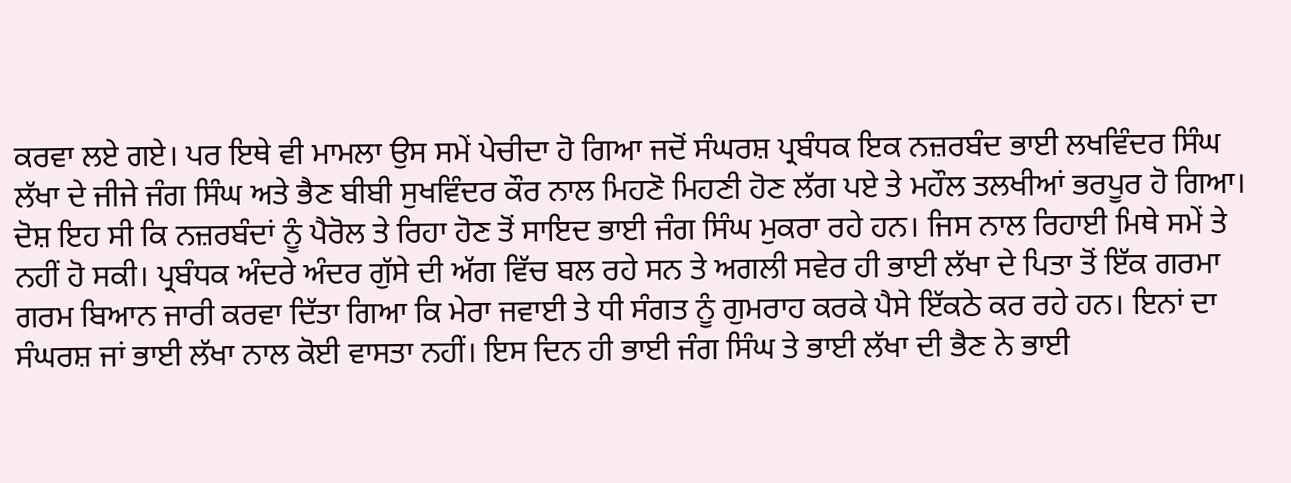ਕਰਵਾ ਲਏ ਗਏ। ਪਰ ਇਥੇ ਵੀ ਮਾਮਲਾ ਉਸ ਸਮੇਂ ਪੇਚੀਦਾ ਹੋ ਗਿਆ ਜਦੋਂ ਸੰਘਰਸ਼ ਪ੍ਰਬੰਧਕ ਇਕ ਨਜ਼ਰਬੰਦ ਭਾਈ ਲਖਵਿੰਦਰ ਸਿੰਘ ਲੱਖਾ ਦੇ ਜੀਜੇ ਜੰਗ ਸਿੰਘ ਅਤੇ ਭੈਣ ਬੀਬੀ ਸੁਖਵਿੰਦਰ ਕੌਰ ਨਾਲ ਮਿਹਣੋ ਮਿਹਣੀ ਹੋਣ ਲੱਗ ਪਏ ਤੇ ਮਹੌਲ ਤਲਖੀਆਂ ਭਰਪੂਰ ਹੋ ਗਿਆ। ਦੋਸ਼ ਇਹ ਸੀ ਕਿ ਨਜ਼ਰਬੰਦਾਂ ਨੂੰ ਪੈਰੋਲ ਤੇ ਰਿਹਾ ਹੋਣ ਤੋਂ ਸਾਇਦ ਭਾਈ ਜੰਗ ਸਿੰਘ ਮੁਕਰਾ ਰਹੇ ਹਨ। ਜਿਸ ਨਾਲ ਰਿਹਾਈ ਮਿਥੇ ਸਮੇਂ ਤੇ ਨਹੀਂ ਹੋ ਸਕੀ। ਪ੍ਰਬੰਧਕ ਅੰਦਰੇ ਅੰਦਰ ਗੁੱਸੇ ਦੀ ਅੱਗ ਵਿੱਚ ਬਲ ਰਹੇ ਸਨ ਤੇ ਅਗਲੀ ਸਵੇਰ ਹੀ ਭਾਈ ਲੱਖਾ ਦੇ ਪਿਤਾ ਤੋਂ ਇੱਕ ਗਰਮਾ ਗਰਮ ਬਿਆਨ ਜਾਰੀ ਕਰਵਾ ਦਿੱਤਾ ਗਿਆ ਕਿ ਮੇਰਾ ਜਵਾਈ ਤੇ ਧੀ ਸੰਗਤ ਨੂੰ ਗੁਮਰਾਹ ਕਰਕੇ ਪੈਸੇ ਇੱਕਠੇ ਕਰ ਰਹੇ ਹਨ। ਇਨਾਂ ਦਾ ਸੰਘਰਸ਼ ਜਾਂ ਭਾਈ ਲੱਖਾ ਨਾਲ ਕੋਈ ਵਾਸਤਾ ਨਹੀਂ। ਇਸ ਦਿਨ ਹੀ ਭਾਈ ਜੰਗ ਸਿੰਘ ਤੇ ਭਾਈ ਲੱਖਾ ਦੀ ਭੈਣ ਨੇ ਭਾਈ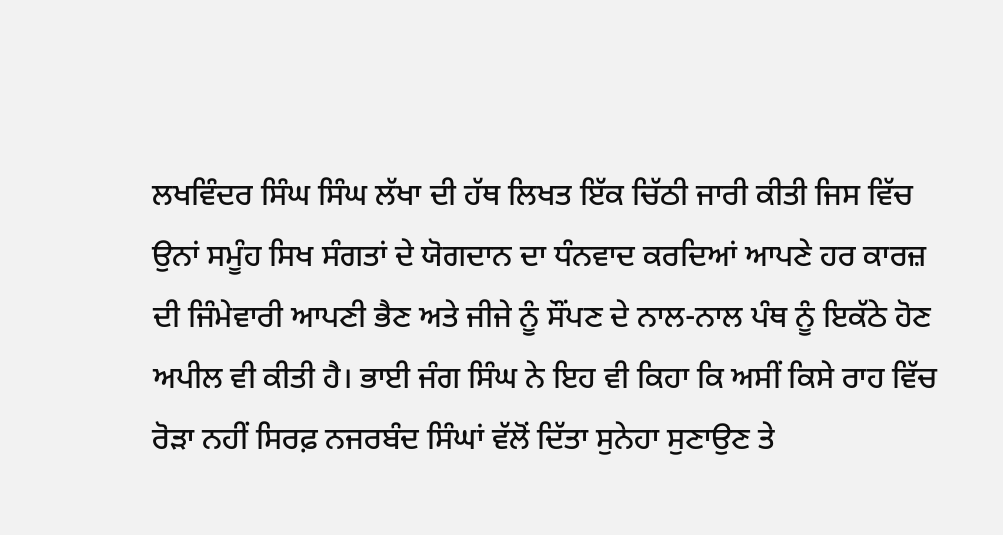ਲਖਵਿੰਦਰ ਸਿੰਘ ਸਿੰਘ ਲੱਖਾ ਦੀ ਹੱਥ ਲਿਖਤ ਇੱਕ ਚਿੱਠੀ ਜਾਰੀ ਕੀਤੀ ਜਿਸ ਵਿੱਚ ਉਨਾਂ ਸਮੂੰਹ ਸਿਖ ਸੰਗਤਾਂ ਦੇ ਯੋਗਦਾਨ ਦਾ ਧੰਨਵਾਦ ਕਰਦਿਆਂ ਆਪਣੇ ਹਰ ਕਾਰਜ਼ ਦੀ ਜਿੰਮੇਵਾਰੀ ਆਪਣੀ ਭੈਣ ਅਤੇ ਜੀਜੇ ਨੂੰ ਸੌਂਪਣ ਦੇ ਨਾਲ-ਨਾਲ ਪੰਥ ਨੂੰ ਇਕੱਠੇ ਹੋਣ ਅਪੀਲ ਵੀ ਕੀਤੀ ਹੈ। ਭਾਈ ਜੰਗ ਸਿੰਘ ਨੇ ਇਹ ਵੀ ਕਿਹਾ ਕਿ ਅਸੀਂ ਕਿਸੇ ਰਾਹ ਵਿੱਚ ਰੋੜਾ ਨਹੀਂ ਸਿਰਫ਼ ਨਜਰਬੰਦ ਸਿੰਘਾਂ ਵੱਲੋਂ ਦਿੱਤਾ ਸੁਨੇਹਾ ਸੁਣਾਉਣ ਤੇ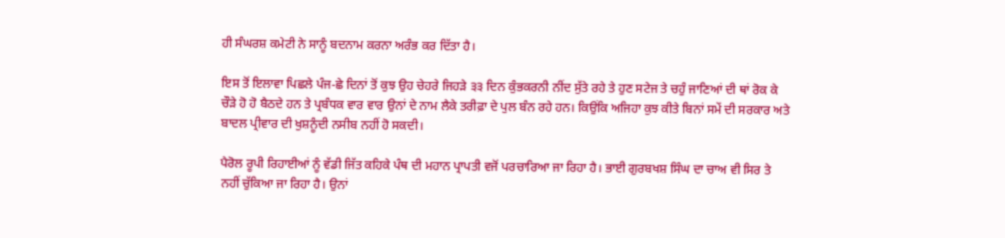ਹੀ ਸੰਘਰਸ਼ ਕਮੇਟੀ ਨੇ ਸਾਨੂੰ ਬਦਨਾਮ ਕਰਨਾ ਅਰੰਭ ਕਰ ਦਿੱਤਾ ਹੈ।

ਇਸ ਤੋਂ ਇਲਾਵਾ ਪਿਛਲੇ ਪੰਜ-ਛੇ ਦਿਨਾਂ ਤੋਂ ਕੁਝ ਉਹ ਚੇਹਰੇ ਜਿਹੜੇ ੩੩ ਦਿਨ ਕੁੰਭਕਰਨੀ ਨੀਂਦ ਸੁੱਤੇ ਰਹੇ ਤੇ ਹੁਣ ਸਟੇਜ ਤੇ ਚਹੁੰ ਜਾਣਿਆਂ ਦੀ ਥਾਂ ਰੋਕ ਕੇ ਚੌੜੇ ਹੋ ਹੋ ਬੈਠਦੇ ਹਨ ਤੇ ਪ੍ਰਬੰਧਕ ਵਾਰ ਵਾਰ ਉਨਾਂ ਦੇ ਨਾਮ ਲੈਕੇ ਤਰੀਫ਼ਾ ਦੇ ਪੁਲ ਬੰਨ ਰਹੇ ਹਨ। ਕਿਉਂਕਿ ਅਜਿਹਾ ਕੁਝ ਕੀਤੇ ਬਿਨਾਂ ਸਮੇਂ ਦੀ ਸਰਕਾਰ ਅਤੇ ਬਾਦਲ ਪ੍ਰੀਵਾਰ ਦੀ ਖੁਸ਼ਨੂੰਦੀ ਨਸੀਬ ਨਹੀਂ ਹੋ ਸਕਦੀ।

ਪੈਰੋਲ ਰੂਪੀ ਰਿਹਾਈਆਂ ਨੂੰ ਵੱਡੀ ਜਿੱਤ ਕਹਿਕੇ ਪੰਥ ਦੀ ਮਹਾਨ ਪ੍ਰਾਪਤੀ ਵਜੋਂ ਪਰਚਾਰਿਆ ਜਾ ਰਿਹਾ ਹੈ। ਭਾਈ ਗੁਰਬਖਸ਼ ਸਿੰਘ ਦਾ ਚਾਅ ਵੀ ਸਿਰ ਤੇ ਨਹੀਂ ਚੁੱਕਿਆ ਜਾ ਰਿਹਾ ਹੈ। ਉਨਾਂ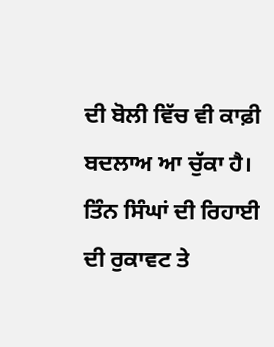ਦੀ ਬੋਲੀ ਵਿੱਚ ਵੀ ਕਾਫ਼ੀ ਬਦਲਾਅ ਆ ਚੁੱਕਾ ਹੈ। ਤਿੰਨ ਸਿੰਘਾਂ ਦੀ ਰਿਹਾਈ ਦੀ ਰੁਕਾਵਟ ਤੇ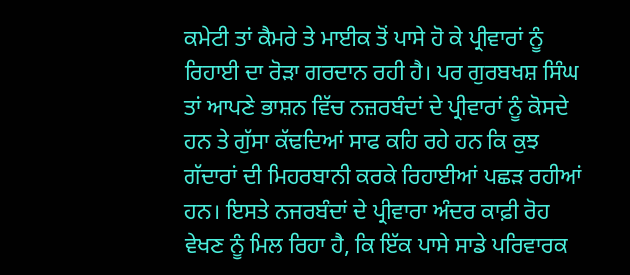ਕਮੇਟੀ ਤਾਂ ਕੈਮਰੇ ਤੇ ਮਾਈਕ ਤੋਂ ਪਾਸੇ ਹੋ ਕੇ ਪ੍ਰੀਵਾਰਾਂ ਨੂੰ ਰਿਹਾਈ ਦਾ ਰੋੜਾ ਗਰਦਾਨ ਰਹੀ ਹੈ। ਪਰ ਗੁਰਬਖਸ਼ ਸਿੰਘ ਤਾਂ ਆਪਣੇ ਭਾਸ਼ਨ ਵਿੱਚ ਨਜ਼ਰਬੰਦਾਂ ਦੇ ਪ੍ਰੀਵਾਰਾਂ ਨੂੰ ਕੋਸਦੇ ਹਨ ਤੇ ਗੁੱਸਾ ਕੱਢਦਿਆਂ ਸਾਫ ਕਹਿ ਰਹੇ ਹਨ ਕਿ ਕੁਝ ਗੱਦਾਰਾਂ ਦੀ ਮਿਹਰਬਾਨੀ ਕਰਕੇ ਰਿਹਾਈਆਂ ਪਛੜ ਰਹੀਆਂ ਹਨ। ਇਸਤੇ ਨਜਰਬੰਦਾਂ ਦੇ ਪ੍ਰੀਵਾਰਾ ਅੰਦਰ ਕਾਫ਼ੀ ਰੋਹ ਵੇਖਣ ਨੂੰ ਮਿਲ ਰਿਹਾ ਹੈ, ਕਿ ਇੱਕ ਪਾਸੇ ਸਾਡੇ ਪਰਿਵਾਰਕ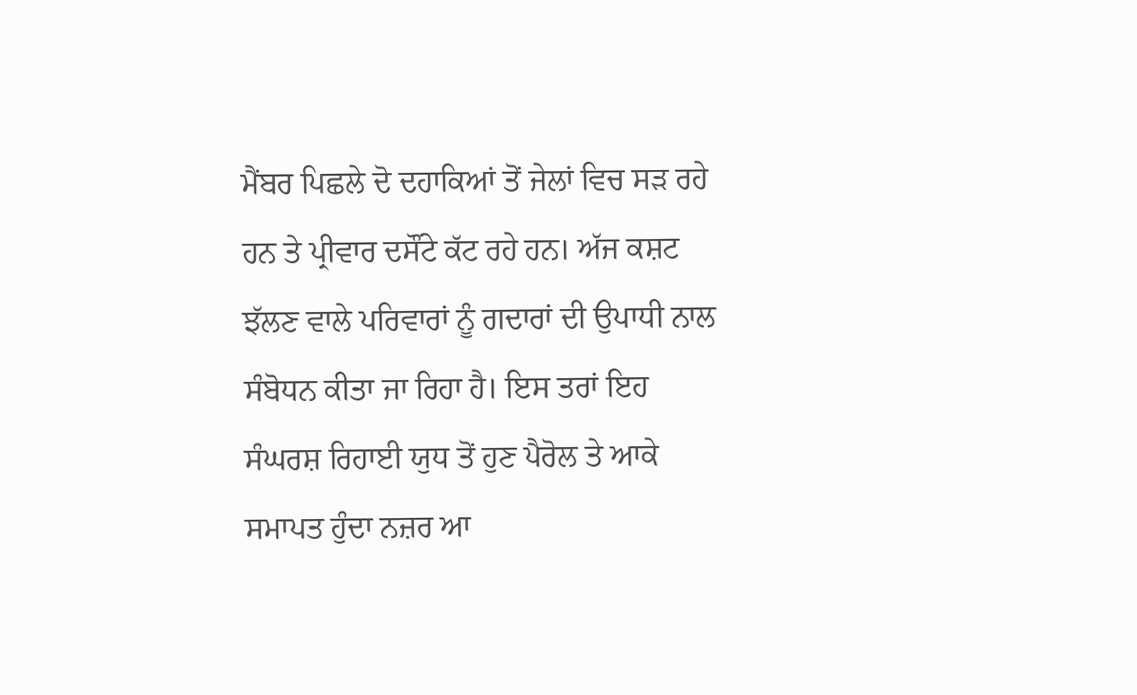ਮੈਂਬਰ ਪਿਛਲੇ ਦੋ ਦਹਾਕਿਆਂ ਤੋਂ ਜੇਲਾਂ ਵਿਚ ਸੜ ਰਹੇ ਹਨ ਤੇ ਪ੍ਰੀਵਾਰ ਦਸੌਂਟੇ ਕੱਟ ਰਹੇ ਹਨ। ਅੱਜ ਕਸ਼ਟ ਝੱਲਣ ਵਾਲੇ ਪਰਿਵਾਰਾਂ ਨੂੰ ਗਦਾਰਾਂ ਦੀ ਉਪਾਧੀ ਨਾਲ ਸੰਬੋਧਨ ਕੀਤਾ ਜਾ ਰਿਹਾ ਹੈ। ਇਸ ਤਰਾਂ ਇਹ ਸੰਘਰਸ਼ ਰਿਹਾਈ ਯੁਧ ਤੋਂ ਹੁਣ ਪੈਰੋਲ ਤੇ ਆਕੇ ਸਮਾਪਤ ਹੁੰਦਾ ਨਜ਼ਰ ਆ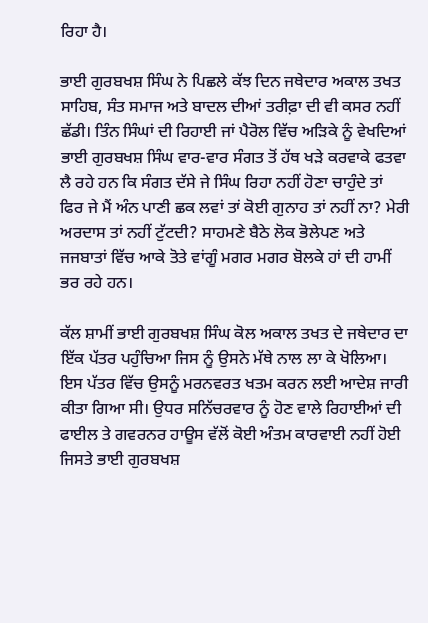ਰਿਹਾ ਹੈ।

ਭਾਈ ਗੁਰਬਖਸ਼ ਸਿੰਘ ਨੇ ਪਿਛਲੇ ਕੱਝ ਦਿਨ ਜਥੇਦਾਰ ਅਕਾਲ ਤਖਤ ਸਾਹਿਬ, ਸੰਤ ਸਮਾਜ ਅਤੇ ਬਾਦਲ ਦੀਆਂ ਤਰੀਫ਼ਾ ਦੀ ਵੀ ਕਸਰ ਨਹੀਂ ਛੱਡੀ। ਤਿੰਨ ਸਿੰਘਾਂ ਦੀ ਰਿਹਾਈ ਜਾਂ ਪੈਰੋਲ ਵਿੱਚ ਅੜਿਕੇ ਨੂੰ ਵੇਖਦਿਆਂ ਭਾਈ ਗੁਰਬਖਸ਼ ਸਿੰਘ ਵਾਰ-ਵਾਰ ਸੰਗਤ ਤੋਂ ਹੱਥ ਖੜੇ ਕਰਵਾਕੇ ਫਤਵਾ ਲੈ ਰਹੇ ਹਨ ਕਿ ਸੰਗਤ ਦੱਸੇ ਜੇ ਸਿੰਘ ਰਿਹਾ ਨਹੀਂ ਹੋਣਾ ਚਾਹੁੰਦੇ ਤਾਂ ਫਿਰ ਜੇ ਮੈਂ ਅੰਨ ਪਾਣੀ ਛਕ ਲਵਾਂ ਤਾਂ ਕੋਈ ਗੁਨਾਹ ਤਾਂ ਨਹੀਂ ਨਾ? ਮੇਰੀ ਅਰਦਾਸ ਤਾਂ ਨਹੀਂ ਟੁੱਟਦੀ? ਸਾਹਮਣੇ ਬੈਠੇ ਲੋਕ ਭੋਲੇਪਣ ਅਤੇ ਜਜਬਾਤਾਂ ਵਿੱਚ ਆਕੇ ਤੋਤੇ ਵਾਂਗੂੰ ਮਗਰ ਮਗਰ ਬੋਲਕੇ ਹਾਂ ਦੀ ਹਾਮੀਂ ਭਰ ਰਹੇ ਹਨ।

ਕੱਲ ਸ਼ਾਮੀਂ ਭਾਈ ਗੁਰਬਖਸ਼ ਸਿੰਘ ਕੋਲ ਅਕਾਲ ਤਖਤ ਦੇ ਜਥੇਦਾਰ ਦਾ ਇੱਕ ਪੱਤਰ ਪਹੁੰਚਿਆ ਜਿਸ ਨੂੰ ਉਸਨੇ ਮੱਥੇ ਨਾਲ ਲਾ ਕੇ ਖੋਲਿਆ। ਇਸ ਪੱਤਰ ਵਿੱਚ ਉਸਨੂੰ ਮਰਨਵਰਤ ਖਤਮ ਕਰਨ ਲਈ ਆਦੇਸ਼ ਜਾਰੀ ਕੀਤਾ ਗਿਆ ਸੀ। ਉਧਰ ਸਨਿੱਚਰਵਾਰ ਨੂੰ ਹੋਣ ਵਾਲੇ ਰਿਹਾਈਆਂ ਦੀ ਫਾਈਲ ਤੇ ਗਵਰਨਰ ਹਾਊਸ ਵੱਲੋਂ ਕੋਈ ਅੰਤਮ ਕਾਰਵਾਈ ਨਹੀਂ ਹੋਈ ਜਿਸਤੇ ਭਾਈ ਗੁਰਬਖਸ਼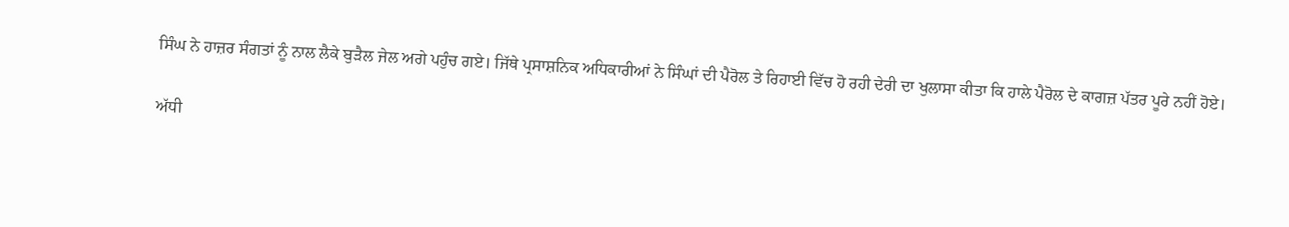ਸਿੰਘ ਨੇ ਹਾਜ਼ਰ ਸੰਗਤਾਂ ਨੂੰ ਨਾਲ ਲੈਕੇ ਬੁੜੈਲ ਜੇਲ ਅਗੇ ਪਹੁੰਚ ਗਏ। ਜਿੱਥੇ ਪ੍ਰਸਾਸ਼ਨਿਕ ਅਧਿਕਾਰੀਆਂ ਨੇ ਸਿੰਘਾਂ ਦੀ ਪੈਰੋਲ ਤੇ ਰਿਹਾਈ ਵਿੱਚ ਹੋ ਰਹੀ ਦੇਰੀ ਦਾ ਖੁਲਾਸਾ ਕੀਤਾ ਕਿ ਹਾਲੇ ਪੈਰੋਲ ਦੇ ਕਾਗਜ਼ ਪੱਤਰ ਪੂਰੇ ਨਹੀਂ ਹੋਏ।

ਅੱਧੀ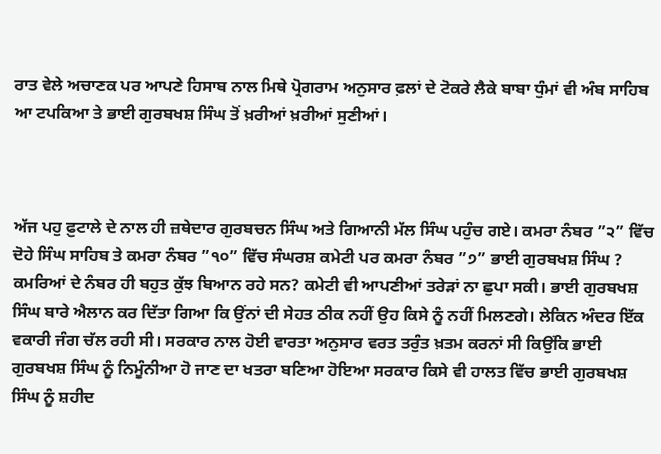ਰਾਤ ਵੇਲੇ ਅਚਾਣਕ ਪਰ ਆਪਣੇ ਹਿਸਾਬ ਨਾਲ ਮਿਥੇ ਪ੍ਰੋਗਰਾਮ ਅਨੁਸਾਰ ਫ਼ਲਾਂ ਦੇ ਟੋਕਰੇ ਲੈਕੇ ਬਾਬਾ ਧੁੰਮਾਂ ਵੀ ਅੰਬ ਸਾਹਿਬ ਆ ਟਪਕਿਆ ਤੇ ਭਾਈ ਗੁਰਬਖਸ਼ ਸਿੰਘ ਤੋਂ ਖ਼ਰੀਆਂ ਖ਼ਰੀਆਂ ਸੁਣੀਆਂ।



ਅੱਜ ਪਹੁ ਫ਼ੁਟਾਲੇ ਦੇ ਨਾਲ ਹੀ ਜ਼ਥੇਦਾਰ ਗੁਰਬਚਨ ਸਿੰਘ ਅਤੇ ਗਿਆਨੀ ਮੱਲ ਸਿੰਘ ਪਹੁੰਚ ਗਏ। ਕਮਰਾ ਨੰਬਰ ”੨” ਵਿੱਚ ਦੋਹੇ ਸਿੰਘ ਸਾਹਿਬ ਤੇ ਕਮਰਾ ਨੰਬਰ ”੧੦” ਵਿੱਚ ਸੰਘਰਸ਼ ਕਮੇਟੀ ਪਰ ਕਮਰਾ ਨੰਬਰ ”੭” ਭਾਈ ਗੁਰਬਖਸ਼ ਸਿੰਘ ? ਕਮਰਿਆਂ ਦੇ ਨੰਬਰ ਹੀ ਬਹੁਤ ਕੁੱਝ ਬਿਆਨ ਰਹੇ ਸਨ? ਕਮੇਟੀ ਵੀ ਆਪਣੀਆਂ ਤਰੇੜਾਂ ਨਾ ਛੁਪਾ ਸਕੀ। ਭਾਈ ਗੁਰਬਖਸ਼ ਸਿੰਘ ਬਾਰੇ ਐਲਾਨ ਕਰ ਦਿੱਤਾ ਗਿਆ ਕਿ ਉਂਨਾਂ ਦੀ ਸੇਹਤ ਠੀਕ ਨਹੀਂ ਉਹ ਕਿਸੇ ਨੂੰ ਨਹੀਂ ਮਿਲਣਗੇ। ਲੇਕਿਨ ਅੰਦਰ ਇੱਕ ਵਕਾਰੀ ਜੰਗ ਚੱਲ ਰਹੀ ਸੀ। ਸਰਕਾਰ ਨਾਲ ਹੋਈ ਵਾਰਤਾ ਅਨੁਸਾਰ ਵਰਤ ਤਰੁੰਤ ਖ਼ਤਮ ਕਰਨਾਂ ਸੀ ਕਿਉਂਕਿ ਭਾਈ ਗੁਰਬਖਸ਼ ਸਿੰਘ ਨੂੰ ਨਿਮੂੰਨੀਆ ਹੋ ਜਾਣ ਦਾ ਖਤਰਾ ਬਣਿਆ ਹੋਇਆ ਸਰਕਾਰ ਕਿਸੇ ਵੀ ਹਾਲਤ ਵਿੱਚ ਭਾਈ ਗੁਰਬਖਸ਼ ਸਿੰਘ ਨੂੰ ਸ਼ਹੀਦ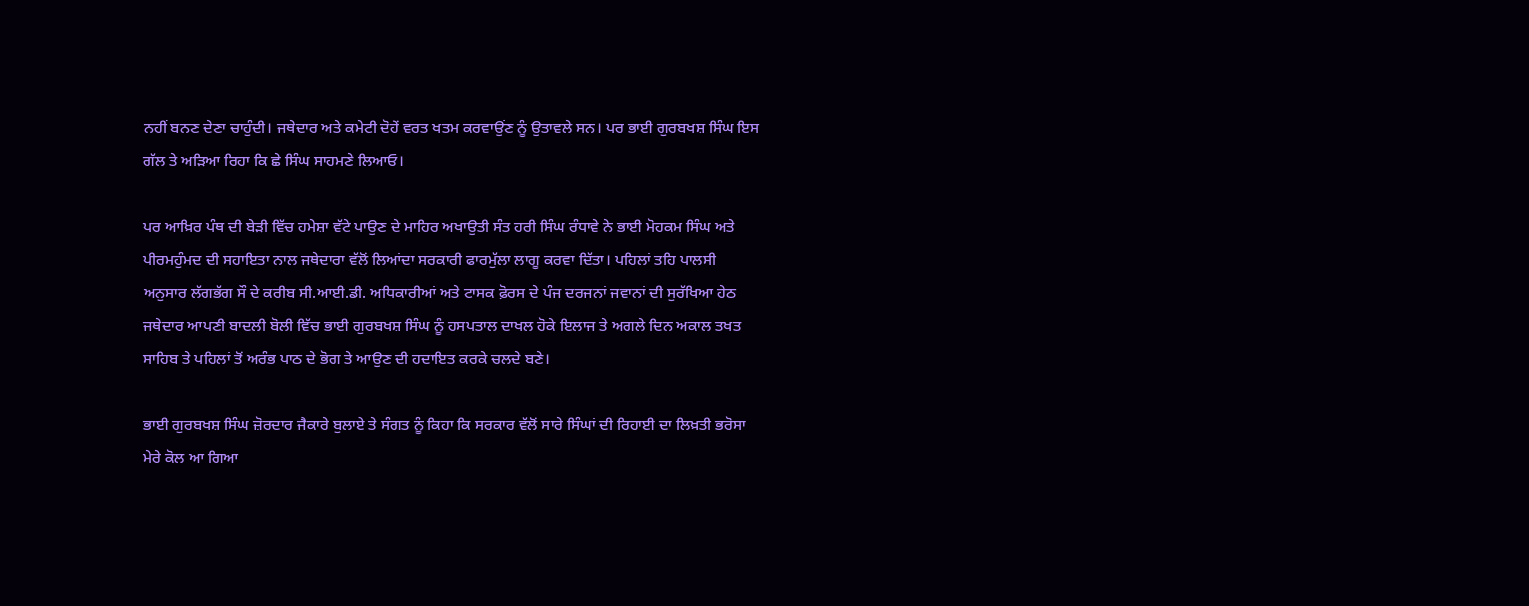ਨਹੀਂ ਬਨਣ ਦੇਣਾ ਚਾਹੁੰਦੀ। ਜਥੇਦਾਰ ਅਤੇ ਕਮੇਟੀ ਦੋਹੇਂ ਵਰਤ ਖਤਮ ਕਰਵਾਉਂਣ ਨੂੰ ਉਤਾਵਲੇ ਸਨ। ਪਰ ਭਾਈ ਗੁਰਬਖਸ਼ ਸਿੰਘ ਇਸ ਗੱਲ ਤੇ ਅੜਿਆ ਰਿਹਾ ਕਿ ਛੇ ਸਿੰਘ ਸਾਹਮਣੇ ਲਿਆਓ।

ਪਰ ਆਖ਼ਿਰ ਪੰਥ ਦੀ ਬੇੜੀ ਵਿੱਚ ਹਮੇਸ਼ਾ ਵੱਟੇ ਪਾਉਣ ਦੇ ਮਾਹਿਰ ਅਖਾਉਤੀ ਸੰਤ ਹਰੀ ਸਿੰਘ ਰੰਧਾਵੇ ਨੇ ਭਾਈ ਮੋਹਕਮ ਸਿੰਘ ਅਤੇ ਪੀਰਮਹੁੰਮਦ ਦੀ ਸਹਾਇਤਾ ਨਾਲ ਜਥੇਦਾਰਾ ਵੱਲੋਂ ਲਿਆਂਦਾ ਸਰਕਾਰੀ ਫਾਰਮੁੱਲਾ ਲਾਗੂ ਕਰਵਾ ਦਿੱਤਾ। ਪਹਿਲਾਂ ਤਹਿ ਪਾਲਸੀ ਅਨੁਸਾਰ ਲੱਗਭੱਗ ਸੌ ਦੇ ਕਰੀਬ ਸੀ.ਆਈ.ਡੀ. ਅਧਿਕਾਰੀਆਂ ਅਤੇ ਟਾਸਕ ਫ਼ੋਰਸ ਦੇ ਪੰਜ ਦਰਜਨਾਂ ਜਵਾਨਾਂ ਦੀ ਸੁਰੱਖਿਆ ਹੇਠ ਜਥੇਦਾਰ ਆਪਣੀ ਬਾਦਲੀ ਬੋਲੀ ਵਿੱਚ ਭਾਈ ਗੁਰਬਖਸ਼ ਸਿੰਘ ਨੂੰ ਹਸਪਤਾਲ ਦਾਖਲ ਹੋਕੇ ਇਲਾਜ ਤੇ ਅਗਲੇ ਦਿਨ ਅਕਾਲ ਤਖਤ ਸਾਹਿਬ ਤੇ ਪਹਿਲਾਂ ਤੋਂ ਅਰੰਭ ਪਾਠ ਦੇ ਭੋਗ ਤੇ ਆਉਣ ਦੀ ਹਦਾਇਤ ਕਰਕੇ ਚਲਦੇ ਬਣੇ।

ਭਾਈ ਗੁਰਬਖਸ਼ ਸਿੰਘ ਜ਼ੋਰਦਾਰ ਜੈਕਾਰੇ ਬੁਲਾਏ ਤੇ ਸੰਗਤ ਨੂੰ ਕਿਹਾ ਕਿ ਸਰਕਾਰ ਵੱਲੋਂ ਸਾਰੇ ਸਿੰਘਾਂ ਦੀ ਰਿਹਾਈ ਦਾ ਲਿਖ਼ਤੀ ਭਰੋਸਾ ਮੇਰੇ ਕੋਲ ਆ ਗਿਆ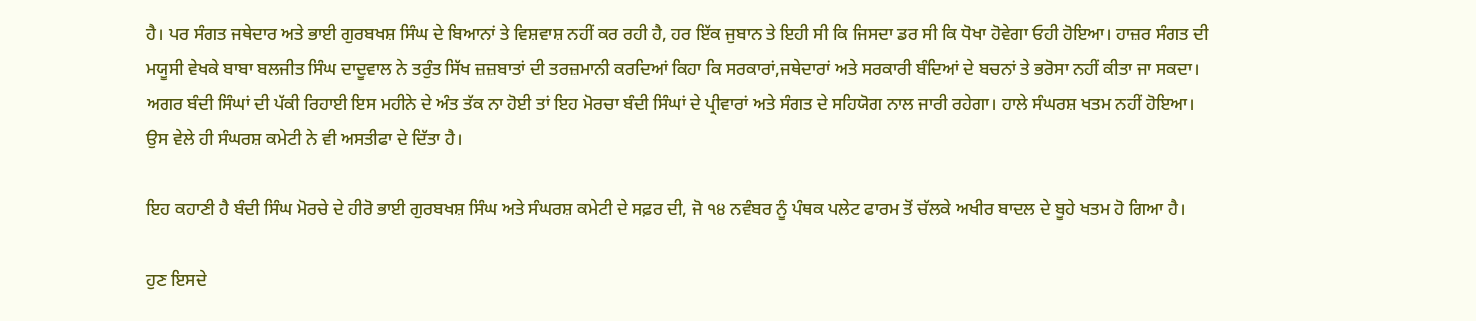ਹੈ। ਪਰ ਸੰਗਤ ਜਥੇਦਾਰ ਅਤੇ ਭਾਈ ਗੁਰਬਖਸ਼ ਸਿੰਘ ਦੇ ਬਿਆਨਾਂ ਤੇ ਵਿਸ਼ਵਾਸ਼ ਨਹੀਂ ਕਰ ਰਹੀ ਹੈ, ਹਰ ਇੱਕ ਜੁਬਾਨ ਤੇ ਇਹੀ ਸੀ ਕਿ ਜਿਸਦਾ ਡਰ ਸੀ ਕਿ ਧੋਖਾ ਹੋਵੇਗਾ ਓਹੀ ਹੋਇਆ। ਹਾਜ਼ਰ ਸੰਗਤ ਦੀ ਮਯੂਸੀ ਵੇਖਕੇ ਬਾਬਾ ਬਲਜੀਤ ਸਿੰਘ ਦਾਦੂਵਾਲ ਨੇ ਤਰੁੰਤ ਸਿੱਖ ਜ਼ਜ਼ਬਾਤਾਂ ਦੀ ਤਰਜ਼ਮਾਨੀ ਕਰਦਿਆਂ ਕਿਹਾ ਕਿ ਸਰਕਾਰਾਂ,ਜਥੇਦਾਰਾਂ ਅਤੇ ਸਰਕਾਰੀ ਬੰਦਿਆਂ ਦੇ ਬਚਨਾਂ ਤੇ ਭਰੋਸਾ ਨਹੀਂ ਕੀਤਾ ਜਾ ਸਕਦਾ। ਅਗਰ ਬੰਦੀ ਸਿੰਘਾਂ ਦੀ ਪੱਕੀ ਰਿਹਾਈ ਇਸ ਮਹੀਨੇ ਦੇ ਅੰਤ ਤੱਕ ਨਾ ਹੋਈ ਤਾਂ ਇਹ ਮੋਰਚਾ ਬੰਦੀ ਸਿੰਘਾਂ ਦੇ ਪ੍ਰੀਵਾਰਾਂ ਅਤੇ ਸੰਗਤ ਦੇ ਸਹਿਯੋਗ ਨਾਲ ਜਾਰੀ ਰਹੇਗਾ। ਹਾਲੇ ਸੰਘਰਸ਼ ਖਤਮ ਨਹੀਂ ਹੋਇਆ। ਉਸ ਵੇਲੇ ਹੀ ਸੰਘਰਸ਼ ਕਮੇਟੀ ਨੇ ਵੀ ਅਸਤੀਫਾ ਦੇ ਦਿੱਤਾ ਹੈ।

ਇਹ ਕਹਾਣੀ ਹੈ ਬੰਦੀ ਸਿੰਘ ਮੋਰਚੇ ਦੇ ਹੀਰੋ ਭਾਈ ਗੁਰਬਖਸ਼ ਸਿੰਘ ਅਤੇ ਸੰਘਰਸ਼ ਕਮੇਟੀ ਦੇ ਸਫ਼ਰ ਦੀ, ਜੋ ੧੪ ਨਵੰਬਰ ਨੂੰ ਪੰਥਕ ਪਲੇਟ ਫਾਰਮ ਤੋਂ ਚੱਲਕੇ ਅਖੀਰ ਬਾਦਲ ਦੇ ਬੂਹੇ ਖਤਮ ਹੋ ਗਿਆ ਹੈ।

ਹੁਣ ਇਸਦੇ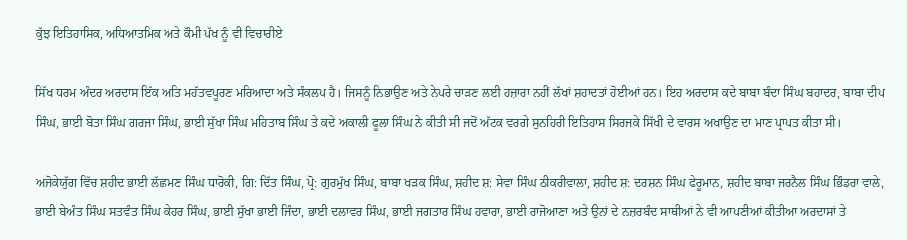ਕੁੱਝ ਇਤਿਹਾਸਿਕ, ਅਧਿਆਤਮਿਕ ਅਤੇ ਕੌਮੀ ਪੱਖ ਨੂੰ ਵੀ ਵਿਚਾਰੀਏ

ਸਿੱਖ ਧਰਮ ਅੰਦਰ ਅਰਦਾਸ ਇੱਕ ਅਤਿ ਮਹੱਤਵਪੂਰਣ ਮਰਿਆਦਾ ਅਤੇ ਸੰਕਲਪ ਹੈ। ਜਿਸਨੂੰ ਨਿਭਾਉਣ ਅਤੇ ਨੇਪਰੇ ਚਾੜਣ ਲਈ ਹਜ਼ਾਰਾ ਨਹੀਂ ਲੱਖਾਂ ਸ਼ਹਾਦਤਾਂ ਹੋਈਆਂ ਹਨ। ਇਹ ਅਰਦਾਸ ਕਦੇ ਬਾਬਾ ਬੰਦਾ ਸਿੰਘ ਬਹਾਦਰ, ਬਾਬਾ ਦੀਪ ਸਿੰਘ, ਭਾਈ ਬੋਤਾ ਸਿੰਘ ਗਰਜਾ ਸਿੰਘ, ਭਾਈ ਸੁੱਖਾ ਸਿੰਘ ਮਹਿਤਾਬ ਸਿੰਘ ਤੇ ਕਦੇ ਅਕਾਲੀ ਫੂਲਾ ਸਿੰਘ ਨੇ ਕੀਤੀ ਸੀ ਜਦੋਂ ਅੱਟਕ ਵਰਗੇ ਸੁਨਹਿਰੀ ਇਤਿਹਾਸ ਸਿਰਜਕੇ ਸਿੱਖੀ ਦੇ ਵਾਰਸ ਅਖਾਉਣ ਦਾ ਮਾਣ ਪ੍ਰਾਪਤ ਕੀਤਾ ਸੀ।

ਅਜੋਕੇਯੁੱਗ ਵਿੱਚ ਸ਼ਹੀਦ ਭਾਈ ਲੱਛਮਣ ਸਿੰਘ ਧਾਰੋਕੀ, ਗਿ: ਦਿੱਤ ਸਿੰਘ, ਪ੍ਰੋ: ਗੁਰਮੁੱਖ ਸਿੰਘ, ਬਾਬਾ ਖੜਕ ਸਿੰਘ, ਸ਼ਹੀਦ ਸ਼: ਸੇਵਾ ਸਿੰਘ ਠੀਕਰੀਵਾਲਾ, ਸ਼ਹੀਦ ਸ਼: ਦਰਸ਼ਨ ਸਿੰਘ ਫੇਰੂਮਾਨ, ਸ਼ਹੀਦ ਬਾਬਾ ਜਰਨੈਲ ਸਿੰਘ ਭਿੰਡਰਾ ਵਾਲੇ, ਭਾਈ ਬੇਅੰਤ ਸਿੰਘ ਸਤਵੰਤ ਸਿੰਘ ਕੇਹਰ ਸਿੰਘ, ਭਾਈ ਸੁੱਖਾ ਭਾਈ ਜਿੰਦਾ, ਭਾਈ ਦਲਾਵਰ ਸਿੰਘ, ਭਾਈ ਜਗਤਾਰ ਸਿੰਘ ਹਵਾਰਾ, ਭਾਈ ਰਾਜੋਆਣਾ ਅਤੇ ਉਨਾਂ ਦੇ ਨਜ਼ਰਬੰਦ ਸਾਥੀਆਂ ਨੇ ਵੀ ਆਪਣੀਆਂ ਕੀਤੀਆ ਅਰਦਾਸਾਂ ਤੇ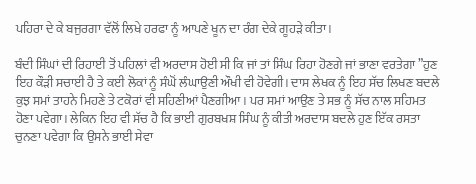ਪਹਿਰਾ ਦੇ ਕੇ ਬਜੁਰਗਾ ਵੱਲੋਂ ਲਿਖੇ ਹਰਫਾ ਨੂੰ ਆਪਣੇ ਖੂਨ ਦਾ ਰੰਗ ਦੇਕੇ ਗੂਹੜੇ ਕੀਤਾ।

ਬੰਦੀ ਸਿੰਘਾਂ ਦੀ ਰਿਹਾਈ ਤੋਂ ਪਹਿਲਾਂ ਵੀ ਅਰਦਾਸ ਹੋਈ ਸੀ ਕਿ ਜਾਂ ਤਾਂ ਸਿੰਘ ਰਿਹਾ ਹੋਣਗੇ ਜਾਂ ਭਾਣਾ ਵਰਤੇਗਾ ”ਹੁਣ ਇਹ ਕੌੜੀ ਸਚਾਈ ਹੈ ਤੇ ਕਈ ਲੋਕਾਂ ਨੂੰ ਸੰਘੋਂ ਲੰਘਾਉਣੀ ਔਖੀ ਵੀ ਹੋਵੇਗੀ। ਦਾਸ ਲੇਖਕ ਨੂੰ ਇਹ ਸੱਚ ਲਿਖਣ ਬਦਲੇ ਕੁਝ ਸਮਾਂ ਤਾਹਨੇ ਮਿਹਣੇ ਤੇ ਟਕੋਰਾਂ ਵੀ ਸਹਿਣੀਆਂ ਪੈਣਗੀਆ। ਪਰ ਸਮਾਂ ਆਉਣ ਤੇ ਸਭ ਨੂੰ ਸੱਚ ਨਾਲ ਸਹਿਮਤ ਹੋਣਾ ਪਵੇਗਾ। ਲੇਕਿਨ ਇਹ ਵੀ ਸੱਚ ਹੈ ਕਿ ਭਾਈ ਗੁਰਬਖਸ਼ ਸਿੰਘ ਨੂੰ ਕੀਤੀ ਅਰਦਾਸ ਬਦਲੇ ਹੁਣ ਇੱਕ ਰਸਤਾ ਚੁਨਣਾ ਪਵੇਗਾ ਕਿ ਉਸਨੇ ਭਾਈ ਸੇਵਾ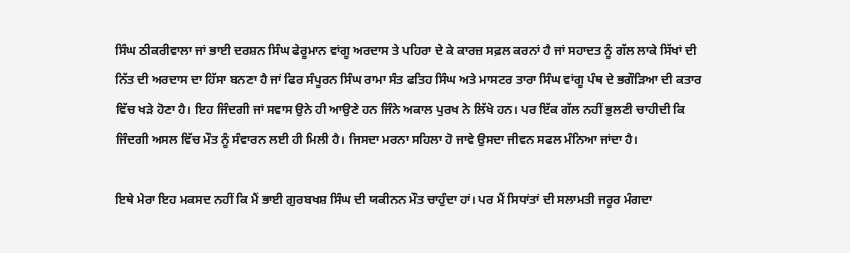ਸਿੰਘ ਠੀਕਰੀਵਾਲਾ ਜਾਂ ਭਾਈ ਦਰਸ਼ਨ ਸਿੰਘ ਫੇਰੂਮਾਨ ਵਾਂਗੂ ਅਰਦਾਸ ਤੇ ਪਹਿਰਾ ਦੇ ਕੇ ਕਾਰਜ਼ ਸਫ਼ਲ ਕਰਨਾਂ ਹੈ ਜਾਂ ਸਹਾਦਤ ਨੂੰ ਗੱਲ ਲਾਕੇ ਸਿੱਖਾਂ ਦੀ ਨਿੱਤ ਦੀ ਅਰਦਾਸ ਦਾ ਹਿੱਸਾ ਬਨਣਾ ਹੈ ਜਾਂ ਫਿਰ ਸੰਪੂਰਨ ਸਿੰਘ ਰਾਮਾ ਸੰਤ ਫਤਿਹ ਸਿੰਘ ਅਤੇ ਮਾਸਟਰ ਤਾਰਾ ਸਿੰਘ ਵਾਂਗੂ ਪੰਥ ਦੇ ਭਗੌੜਿਆ ਦੀ ਕਤਾਰ ਵਿੱਚ ਖੜੇ ਹੋਣਾ ਹੈ। ਇਹ ਜਿੰਦਗੀ ਜਾਂ ਸਵਾਸ ਉਨੇ ਹੀ ਆਉਣੇ ਹਨ ਜਿੰਨੇ ਅਕਾਲ ਪੁਰਖ ਨੇ ਲਿੱਖੇ ਹਨ। ਪਰ ਇੱਕ ਗੱਲ ਨਹੀਂ ਭੁਲਣੀ ਚਾਹੀਦੀ ਕਿ ਜਿੰਦਗੀ ਅਸਲ ਵਿੱਚ ਮੌਤ ਨੂੰ ਸੰਵਾਰਨ ਲਈ ਹੀ ਮਿਲੀ ਹੈ। ਜਿਸਦਾ ਮਰਨਾ ਸਹਿਲਾ ਹੋ ਜਾਵੇ ਉਸਦਾ ਜੀਵਨ ਸਫਲ ਮੰਨਿਆ ਜਾਂਦਾ ਹੈ।

ਇਥੇ ਮੇਰਾ ਇਹ ਮਕਸਦ ਨਹੀਂ ਕਿ ਮੈਂ ਭਾਈ ਗੁਰਬਖਸ਼ ਸਿੰਘ ਦੀ ਯਕੀਨਨ ਮੌਤ ਚਾਹੁੰਦਾ ਹਾਂ। ਪਰ ਮੈਂ ਸਿਧਾਂਤਾਂ ਦੀ ਸਲਾਮਤੀ ਜਰੂਰ ਮੰਗਦਾ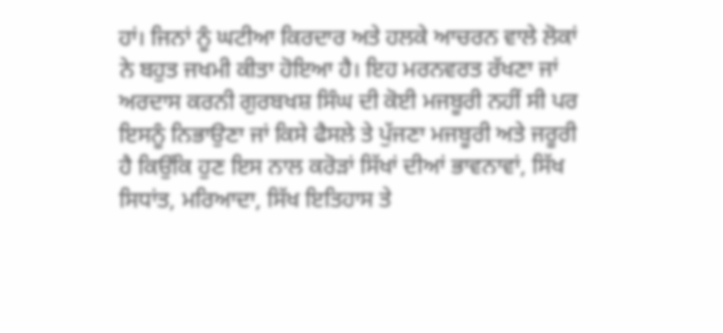ਹਾਂ। ਜਿਨਾਂ ਨੂੰ ਘਟੀਆ ਕਿਰਦਾਰ ਅਤੇ ਹਲਕੇ ਆਚਰਨ ਵਾਲੇ ਲੋਕਾਂ ਨੇ ਬਹੁਤ ਜਖਮੀ ਕੀਤਾ ਹੋਇਆ ਹੈ। ਇਹ ਮਰਨਵਰਤ ਰੱਖਣਾ ਜਾਂ ਅਰਦਾਸ ਕਰਨੀ ਗੁਰਬਖਸ਼ ਸਿੰਘ ਦੀ ਕੋਈ ਮਜਬੂਰੀ ਨਹੀਂ ਸੀ ਪਰ ਇਸਨੂੰ ਨਿਭਾਉਣਾ ਜਾਂ ਕਿਸੇ ਫੈਸਲੇ ਤੇ ਪੁੱਜਣਾ ਮਜਬੂਰੀ ਅਤੇ ਜਰੂਰੀ ਹੈ ਕਿਉਂਕਿ ਹੁਣ ਇਸ ਨਾਲ ਕਰੋੜਾਂ ਸਿੱਖਾਂ ਦੀਆਂ ਭਾਵਨਾਵਾਂ, ਸਿੱਖ ਸਿਧਾਂਤ, ਮਰਿਆਦਾ, ਸਿੱਖ ਇਤਿਹਾਸ ਤੇ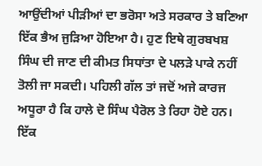ਆਉਂਦੀਆਂ ਪੀੜੀਆਂ ਦਾ ਭਰੋਸਾ ਅਤੇ ਸਰਕਾਰ ਤੇ ਬਣਿਆ ਇੱਕ ਭੈਅ ਜੁੜਿਆ ਹੋਇਆ ਹੈ। ਹੁਣ ਇਥੇ ਗੁਰਬਖਸ਼ ਸਿੰਘ ਦੀ ਜਾਣ ਦੀ ਕੀਮਤ ਸਿਧਾਂਤਾ ਦੇ ਪਲੜੇ ਪਾਕੇ ਨਹੀਂ ਤੋਲੀ ਜਾ ਸਕਦੀ। ਪਹਿਲੀ ਗੱਲ ਤਾਂ ਜਦੋਂ ਅਜੇ ਕਾਰਜ ਅਧੂਰਾ ਹੈ ਕਿ ਹਾਲੇ ਦੋ ਸਿੰਘ ਪੈਰੋਲ ਤੇ ਰਿਹਾ ਹੋਏ ਹਨ। ਇੱਕ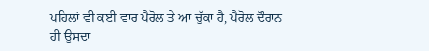ਪਹਿਲਾਂ ਵੀ ਕਈ ਵਾਰ ਪੈਰੋਲ ਤੇ ਆ ਚੁੱਕਾ ਹੈ, ਪੈਰੋਲ ਦੌਰਾਨ ਹੀ ਉਸਦਾ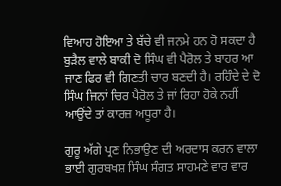ਵਿਆਹ ਹੋਇਆ ਤੇ ਬੱਚੇ ਵੀ ਜਨਮੇ ਹਨ ਹੋ ਸਕਦਾ ਹੈ ਬੁੜੈਲ ਵਾਲੇ ਬਾਕੀ ਦੋ ਸਿੰਘ ਵੀ ਪੈਰੋਲ ਤੇ ਬਾਹਰ ਆ ਜਾਣ ਫਿਰ ਵੀ ਗਿਣਤੀ ਚਾਰ ਬਣਦੀ ਹੈ। ਰਹਿੰਦੇ ਦੇ ਦੋ ਸਿੰਘ ਜਿਨਾਂ ਚਿਰ ਪੈਰੋਲ ਤੇ ਜਾਂ ਰਿਹਾ ਹੋਕੇ ਨਹੀਂ ਆਉਂਦੇ ਤਾਂ ਕਾਰਜ਼ ਅਧੂਰਾ ਹੈ।

ਗੁਰੂ ਅੱਗੇ ਪ੍ਰਣ ਨਿਭਾਉਣ ਦੀ ਅਰਦਾਸ ਕਰਨ ਵਾਲਾ ਭਾਈ ਗੁਰਬਖਸ਼ ਸਿੰਘ ਸੰਗਤ ਸਾਹਮਣੇ ਵਾਰ ਵਾਰ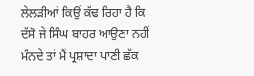ਲੇਲੜੀਆਂ ਕਿਉਂ ਕੱਢ ਰਿਹਾ ਹੈ ਕਿ ਦੱਸੋ ਜੇ ਸਿੰਘ ਬਾਹਰ ਆਉਣਾ ਨਹੀਂ ਮੰਨਦੇ ਤਾਂ ਮੈਂ ਪ੍ਰਸ਼ਾਦਾ ਪਾਣੀ ਛੱਕ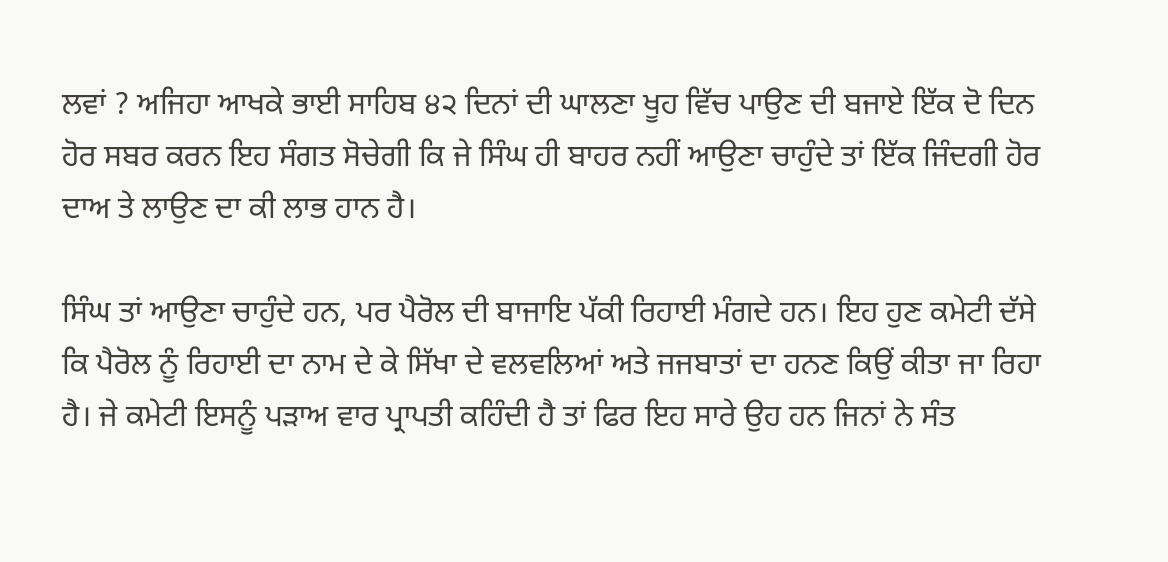ਲਵਾਂ ? ਅਜਿਹਾ ਆਖਕੇ ਭਾਈ ਸਾਹਿਬ ੪੨ ਦਿਨਾਂ ਦੀ ਘਾਲਣਾ ਖੂਹ ਵਿੱਚ ਪਾਉਣ ਦੀ ਬਜਾਏ ਇੱਕ ਦੋ ਦਿਨ ਹੋਰ ਸਬਰ ਕਰਨ ਇਹ ਸੰਗਤ ਸੋਚੇਗੀ ਕਿ ਜੇ ਸਿੰਘ ਹੀ ਬਾਹਰ ਨਹੀਂ ਆਉਣਾ ਚਾਹੁੰਦੇ ਤਾਂ ਇੱਕ ਜਿੰਦਗੀ ਹੋਰ ਦਾਅ ਤੇ ਲਾਉਣ ਦਾ ਕੀ ਲਾਭ ਹਾਨ ਹੈ।

ਸਿੰਘ ਤਾਂ ਆਉਣਾ ਚਾਹੁੰਦੇ ਹਨ, ਪਰ ਪੈਰੋਲ ਦੀ ਬਾਜਾਇ ਪੱਕੀ ਰਿਹਾਈ ਮੰਗਦੇ ਹਨ। ਇਹ ਹੁਣ ਕਮੇਟੀ ਦੱਸੇ ਕਿ ਪੈਰੋਲ ਨੂੰ ਰਿਹਾਈ ਦਾ ਨਾਮ ਦੇ ਕੇ ਸਿੱਖਾ ਦੇ ਵਲਵਲਿਆਂ ਅਤੇ ਜਜਬਾਤਾਂ ਦਾ ਹਨਣ ਕਿਉਂ ਕੀਤਾ ਜਾ ਰਿਹਾ ਹੈ। ਜੇ ਕਮੇਟੀ ਇਸਨੂੰ ਪੜਾਅ ਵਾਰ ਪ੍ਰਾਪਤੀ ਕਹਿੰਦੀ ਹੈ ਤਾਂ ਫਿਰ ਇਹ ਸਾਰੇ ਉਹ ਹਨ ਜਿਨਾਂ ਨੇ ਸੰਤ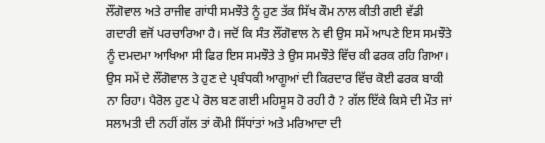ਲੌਂਗੋਵਾਲ ਅਤੇ ਰਾਜੀਵ ਗਾਂਧੀ ਸਮਝੌਤੇ ਨੂੰ ਹੁਣ ਤੱਕ ਸਿੱਖ ਕੌਮ ਨਾਲ ਕੀਤੀ ਗਈ ਵੱਡੀ ਗਦਾਰੀ ਵਜੋਂ ਪਰਚਾਰਿਆ ਹੈ। ਜਦੋਂ ਕਿ ਸੰਤ ਲੌਂਗੋਵਾਲ ਨੇ ਵੀ ਉਸ ਸਮੇਂ ਆਪਣੇ ਇਸ ਸਮਝੌਤੇ ਨੂੰ ਦਮਦਮਾ ਆਖਿਆ ਸੀ ਫਿਰ ਇਸ ਸਮਝੌਤੇ ਤੇ ਉਸ ਸਮਝੌਤੇ ਵਿੱਚ ਕੀ ਫਰਕ ਰਹਿ ਗਿਆ। ਉਸ ਸਮੇਂ ਦੇ ਲੌਂਗੋਵਾਲ ਤੇ ਹੁਣ ਦੇ ਪ੍ਰਬੰਧਕੀ ਆਗੂਆਂ ਦੀ ਕਿਰਦਾਰ ਵਿੱਚ ਕੋਈ ਫਰਕ ਬਾਕੀ ਨਾ ਰਿਹਾ। ਪੈਰੋਲ ਹੁਣ ਪੇ ਰੋਲ ਬਣ ਗਈ ਮਹਿਸੂਸ ਹੋ ਰਹੀ ਹੈ ? ਗੱਲ ਇੱਕੇ ਕਿਸੇ ਦੀ ਮੌਤ ਜਾਂ ਸਲਾਮਤੀ ਦੀ ਨਹੀਂ ਗੱਲ ਤਾਂ ਕੌਮੀ ਸਿੱਧਾਂਤਾਂ ਅਤੇ ਮਰਿਆਦਾ ਦੀ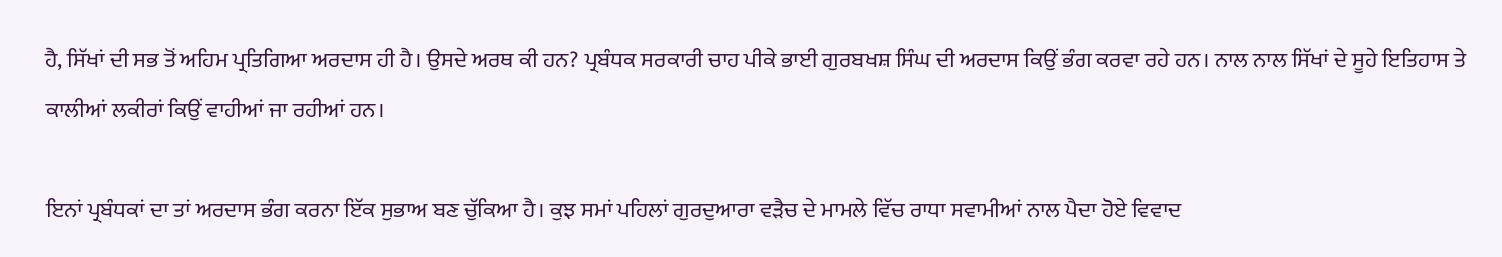ਹੈ, ਸਿੱਖਾਂ ਦੀ ਸਭ ਤੋਂ ਅਹਿਮ ਪ੍ਰਤਿਗਿਆ ਅਰਦਾਸ ਹੀ ਹੈ। ਉਸਦੇ ਅਰਥ ਕੀ ਹਨ? ਪ੍ਰਬੰਧਕ ਸਰਕਾਰੀ ਚਾਹ ਪੀਕੇ ਭਾਈ ਗੁਰਬਖਸ਼ ਸਿੰਘ ਦੀ ਅਰਦਾਸ ਕਿਉਂ ਭੰਗ ਕਰਵਾ ਰਹੇ ਹਨ। ਨਾਲ ਨਾਲ ਸਿੱਖਾਂ ਦੇ ਸੂਹੇ ਇਤਿਹਾਸ ਤੇ ਕਾਲੀਆਂ ਲਕੀਰਾਂ ਕਿਉਂ ਵਾਹੀਆਂ ਜਾ ਰਹੀਆਂ ਹਨ।

ਇਨਾਂ ਪ੍ਰਬੰਧਕਾਂ ਦਾ ਤਾਂ ਅਰਦਾਸ ਭੰਗ ਕਰਨਾ ਇੱਕ ਸੁਭਾਅ ਬਣ ਚੁੱਕਿਆ ਹੈ। ਕੁਝ ਸਮਾਂ ਪਹਿਲਾਂ ਗੁਰਦੁਆਰਾ ਵੜੈਚ ਦੇ ਮਾਮਲੇ ਵਿੱਚ ਰਾਧਾ ਸਵਾਮੀਆਂ ਨਾਲ ਪੈਦਾ ਹੋਏ ਵਿਵਾਦ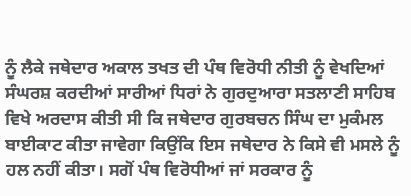ਨੂੰ ਲੈਕੇ ਜਥੇਦਾਰ ਅਕਾਲ ਤਖਤ ਦੀ ਪੰਥ ਵਿਰੋਧੀ ਨੀਤੀ ਨੂੰ ਵੇਖਦਿਆਂ ਸੰਘਰਸ਼ ਕਰਦੀਆਂ ਸਾਰੀਆਂ ਧਿਰਾਂ ਨੇ ਗੁਰਦੁਆਰਾ ਸਤਲਾਣੀ ਸਾਹਿਬ ਵਿਖੇ ਅਰਦਾਸ ਕੀਤੀ ਸੀ ਕਿ ਜਥੇਦਾਰ ਗੁਰਬਚਨ ਸਿੰਘ ਦਾ ਮੁਕੰਮਲ ਬਾਈਕਾਟ ਕੀਤਾ ਜਾਵੇਗਾ ਕਿਉਂਕਿ ਇਸ ਜਥੇਦਾਰ ਨੇ ਕਿਸੇ ਵੀ ਮਸਲੇ ਨੂੰ ਹਲ ਨਹੀਂ ਕੀਤਾ। ਸਗੋਂ ਪੰਥ ਵਿਰੋਧੀਆਂ ਜਾਂ ਸਰਕਾਰ ਨੂੰ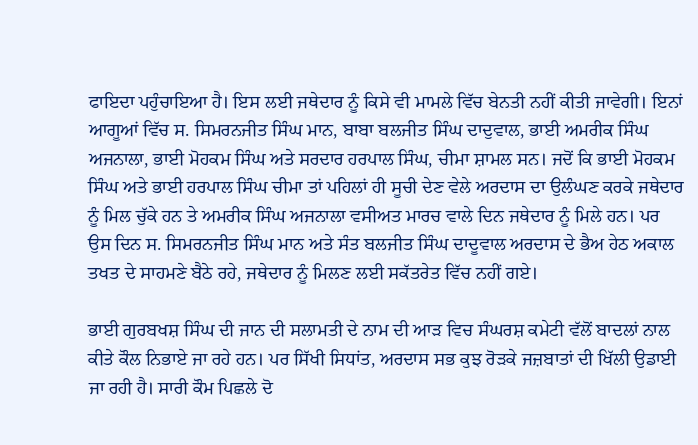ਫਾਇਦਾ ਪਹੁੰਚਾਇਆ ਹੈ। ਇਸ ਲਈ ਜਥੇਦਾਰ ਨੂੰ ਕਿਸੇ ਵੀ ਮਾਮਲੇ ਵਿੱਚ ਬੇਨਤੀ ਨਹੀਂ ਕੀਤੀ ਜਾਵੇਗੀ। ਇਨਾਂ ਆਗੂਆਂ ਵਿੱਚ ਸ. ਸਿਮਰਨਜੀਤ ਸਿੰਘ ਮਾਨ, ਬਾਬਾ ਬਲਜੀਤ ਸਿੰਘ ਦਾਦੁਵਾਲ, ਭਾਈ ਅਮਰੀਕ ਸਿੰਘ ਅਜਨਾਲਾ, ਭਾਈ ਮੋਹਕਮ ਸਿੰਘ ਅਤੇ ਸਰਦਾਰ ਹਰਪਾਲ ਸਿੰਘ, ਚੀਮਾ ਸ਼ਾਮਲ ਸਨ। ਜਦੋਂ ਕਿ ਭਾਈ ਮੋਹਕਮ ਸਿੰਘ ਅਤੇ ਭਾਈ ਹਰਪਾਲ ਸਿੰਘ ਚੀਮਾ ਤਾਂ ਪਹਿਲਾਂ ਹੀ ਸੂਚੀ ਦੇਣ ਵੇਲੇ ਅਰਦਾਸ ਦਾ ਉਲੰਘਣ ਕਰਕੇ ਜਥੇਦਾਰ ਨੂੰ ਮਿਲ ਚੁੱਕੇ ਹਨ ਤੇ ਅਮਰੀਕ ਸਿੰਘ ਅਜਨਾਲਾ ਵਸੀਅਤ ਮਾਰਚ ਵਾਲੇ ਦਿਨ ਜਥੇਦਾਰ ਨੂੰ ਮਿਲੇ ਹਨ। ਪਰ ਉਸ ਦਿਨ ਸ. ਸਿਮਰਨਜੀਤ ਸਿੰਘ ਮਾਨ ਅਤੇ ਸੰਤ ਬਲਜੀਤ ਸਿੰਘ ਦਾਦੂਵਾਲ ਅਰਦਾਸ ਦੇ ਭੈਅ ਹੇਠ ਅਕਾਲ ਤਖਤ ਦੇ ਸਾਹਮਣੇ ਬੈਠੇ ਰਹੇ, ਜਥੇਦਾਰ ਨੂੰ ਮਿਲਣ ਲਈ ਸਕੱਤਰੇਤ ਵਿੱਚ ਨਹੀਂ ਗਏ।

ਭਾਈ ਗੁਰਬਖਸ਼ ਸਿੰਘ ਦੀ ਜਾਨ ਦੀ ਸਲਾਮਤੀ ਦੇ ਨਾਮ ਦੀ ਆੜ ਵਿਚ ਸੰਘਰਸ਼ ਕਮੇਟੀ ਵੱਲੋਂ ਬਾਦਲਾਂ ਨਾਲ ਕੀਤੇ ਕੌਲ ਨਿਭਾਏ ਜਾ ਰਹੇ ਹਨ। ਪਰ ਸਿੱਖੀ ਸਿਧਾਂਤ, ਅਰਦਾਸ ਸਭ ਕੁਝ ਰੋੜਕੇ ਜਜ਼ਬਾਤਾਂ ਦੀ ਖਿੱਲੀ ਉਡਾਈ ਜਾ ਰਹੀ ਹੈ। ਸਾਰੀ ਕੌਮ ਪਿਛਲੇ ਦੋ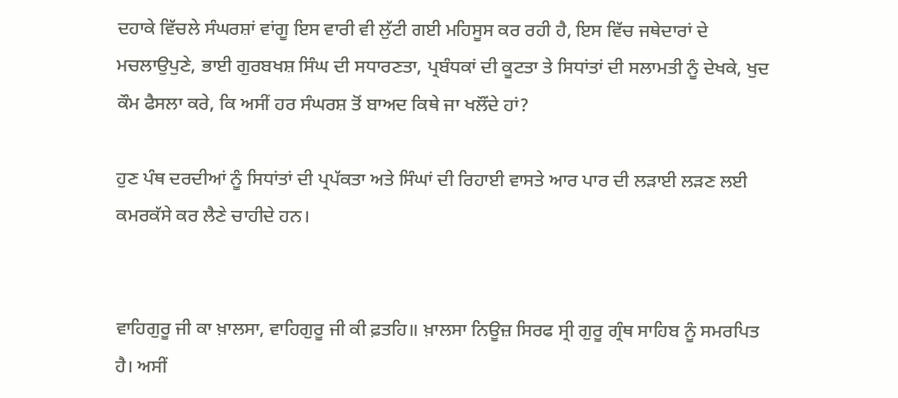ਦਹਾਕੇ ਵਿੱਚਲੇ ਸੰਘਰਸ਼ਾਂ ਵਾਂਗੂ ਇਸ ਵਾਰੀ ਵੀ ਲੁੱਟੀ ਗਈ ਮਹਿਸੂਸ ਕਰ ਰਹੀ ਹੈ, ਇਸ ਵਿੱਚ ਜਥੇਦਾਰਾਂ ਦੇ ਮਚਲਾਉਪੁਣੇ, ਭਾਈ ਗੁਰਬਖਸ਼ ਸਿੰਘ ਦੀ ਸਧਾਰਣਤਾ, ਪ੍ਰਬੰਧਕਾਂ ਦੀ ਕੂਟਤਾ ਤੇ ਸਿਧਾਂਤਾਂ ਦੀ ਸਲਾਮਤੀ ਨੂੰ ਦੇਖਕੇ, ਖੁਦ ਕੌਮ ਫੈਸਲਾ ਕਰੇ, ਕਿ ਅਸੀਂ ਹਰ ਸੰਘਰਸ਼ ਤੋਂ ਬਾਅਦ ਕਿਥੇ ਜਾ ਖਲੌਂਦੇ ਹਾਂ?

ਹੁਣ ਪੰਥ ਦਰਦੀਆਂ ਨੂੰ ਸਿਧਾਂਤਾਂ ਦੀ ਪ੍ਰਪੱਕਤਾ ਅਤੇ ਸਿੰਘਾਂ ਦੀ ਰਿਹਾਈ ਵਾਸਤੇ ਆਰ ਪਾਰ ਦੀ ਲੜਾਈ ਲੜਣ ਲਈ ਕਮਰਕੱਸੇ ਕਰ ਲੈਣੇ ਚਾਹੀਦੇ ਹਨ।


ਵਾਹਿਗੁਰੂ ਜੀ ਕਾ ਖ਼ਾਲਸਾ, ਵਾਹਿਗੁਰੂ ਜੀ ਕੀ ਫ਼ਤਹਿ॥ ਖ਼ਾਲਸਾ ਨਿਊਜ਼ ਸਿਰਫ ਸ੍ਰੀ ਗੁਰੂ ਗ੍ਰੰਥ ਸਾਹਿਬ ਨੂੰ ਸਮਰਪਿਤ ਹੈ। ਅਸੀਂ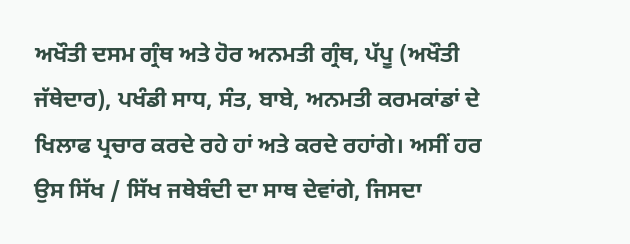ਅਖੌਤੀ ਦਸਮ ਗ੍ਰੰਥ ਅਤੇ ਹੋਰ ਅਨਮਤੀ ਗ੍ਰੰਥ, ਪੱਪੂ (ਅਖੌਤੀ ਜੱਥੇਦਾਰ), ਪਖੰਡੀ ਸਾਧ, ਸੰਤ, ਬਾਬੇ, ਅਨਮਤੀ ਕਰਮਕਾਂਡਾਂ ਦੇ ਖਿਲਾਫ ਪ੍ਰਚਾਰ ਕਰਦੇ ਰਹੇ ਹਾਂ ਅਤੇ ਕਰਦੇ ਰਹਾਂਗੇ। ਅਸੀਂ ਹਰ ਉਸ ਸਿੱਖ / ਸਿੱਖ ਜਥੇਬੰਦੀ ਦਾ ਸਾਥ ਦੇਵਾਂਗੇ, ਜਿਸਦਾ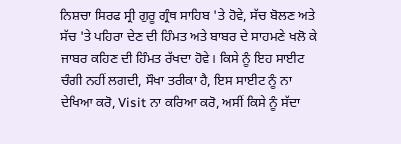ਨਿਸ਼ਚਾ ਸਿਰਫ ਸ੍ਰੀ ਗੁਰੂ ਗ੍ਰੰਥ ਸਾਹਿਬ 'ਤੇ ਹੋਵੇ, ਸੱਚ ਬੋਲਣ ਅਤੇ ਸੱਚ 'ਤੇ ਪਹਿਰਾ ਦੇਣ ਦੀ ਹਿੰਮਤ ਅਤੇ ਬਾਬਰ ਦੇ ਸਾਹਮਣੇ ਖਲੋ ਕੇ ਜਾਬਰ ਕਹਿਣ ਦੀ ਹਿੰਮਤ ਰੱਖਦਾ ਹੋਵੇ। ਕਿਸੇ ਨੂੰ ਇਹ ਸਾਈਟ ਚੰਗੀ ਨਹੀਂ ਲਗਦੀ, ਸੌਖਾ ਤਰੀਕਾ ਹੈ, ਇਸ ਸਾਈਟ ਨੂੰ ਨਾ ਦੇਖਿਆ ਕਰੋ, Visit ਨਾ ਕਰਿਆ ਕਰੋ, ਅਸੀਂ ਕਿਸੇ ਨੂੰ ਸੱਦਾ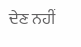ਦੇਣ ਨਹੀਂ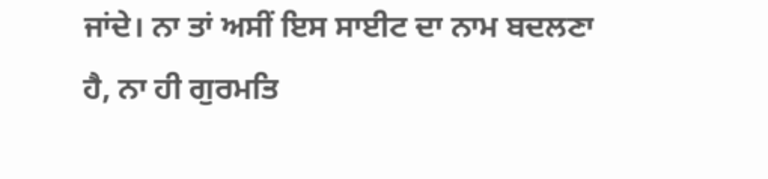ਜਾਂਦੇ। ਨਾ ਤਾਂ ਅਸੀਂ ਇਸ ਸਾਈਟ ਦਾ ਨਾਮ ਬਦਲਣਾ ਹੈ, ਨਾ ਹੀ ਗੁਰਮਤਿ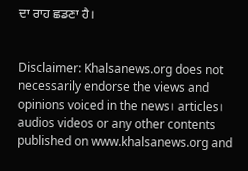ਦਾ ਰਾਹ ਛਡਣਾ ਹੈ।


Disclaimer: Khalsanews.org does not necessarily endorse the views and opinions voiced in the news। articles। audios videos or any other contents published on www.khalsanews.org and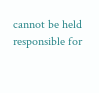cannot be held responsible for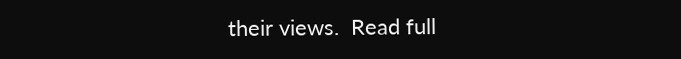their views.  Read full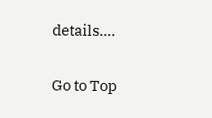details....

Go to Top